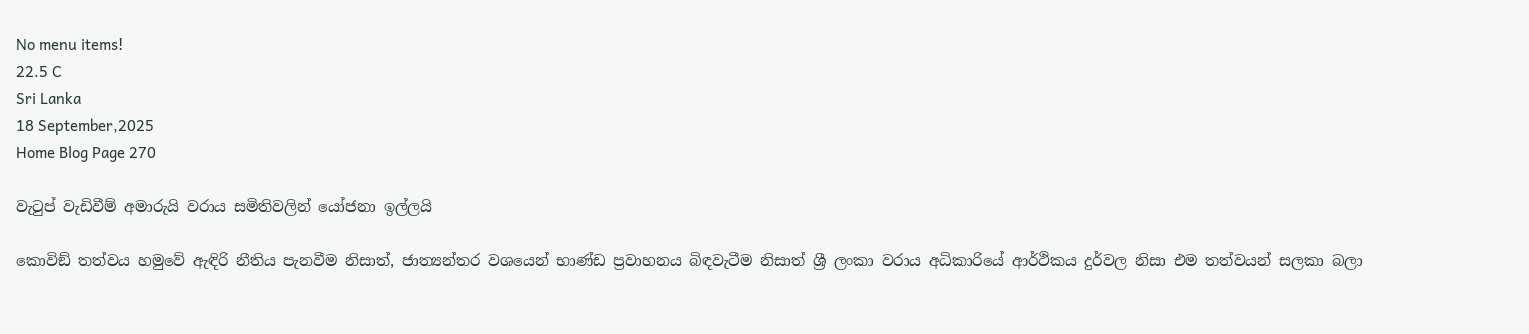No menu items!
22.5 C
Sri Lanka
18 September,2025
Home Blog Page 270

වැටුප් වැඩිවීම් අමාරුයි වරාය සමිතිවලින් යෝජනා ඉල්ලයි

කොවිඞ් තත්වය හමුවේ ඇඳිරි නීතිය පැනවීම නිසාත්, ජාත්‍යන්තර වශයෙන් භාණ්ඩ ප්‍රවාහනය බිඳවැටීම නිසාත් ශ්‍රී ලංකා වරාය අධිකාරියේ ආර්ථිකය දුර්වල නිසා එම තත්වයන් සලකා බලා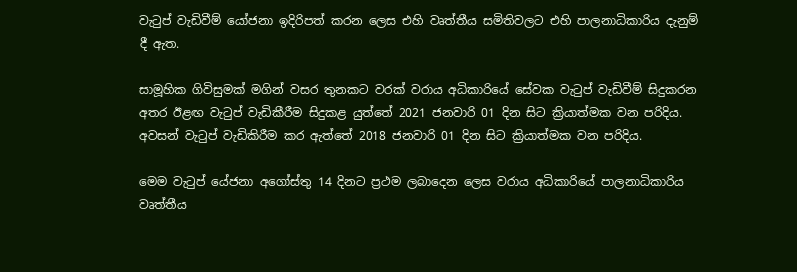වැටුප් වැඩිවීම් යෝජනා ඉදිරිපත් කරන ලෙස එහි වෘත්තීය සමිතිවලට එහි පාලනාධිකාරිය දැනුම් දී ඇත.

සාමූහික ගිවිසුමක් මගින් වසර තුනකට වරක් වරාය අධිකාරියේ සේවක වැටුප් වැඩිවීම් සිදුකරන අතර ඊළඟ වැටුප් වැඩිකීරීම සිදුකළ යුත්තේ 2021 ජනවාරි 01 දින සිට ක්‍රියාත්මක වන පරිදිය. අවසන් වැටුප් වැඩිකිරීම කර ඇත්තේ 2018 ජනවාරි 01 දින සිට ක්‍රියාත්මක වන පරිදිය.

මෙම වැටුප් යේජනා අගෝස්තු 14 දිනට ප්‍රථම ලබාදෙන ලෙස වරාය අධිකාරියේ පාලනාධිකාරිය වෘත්තීය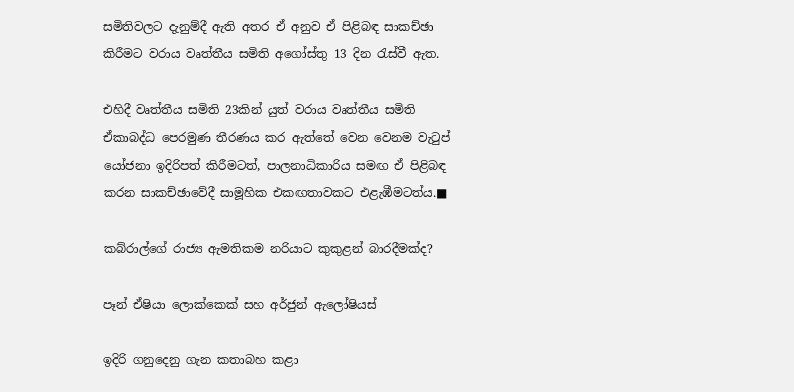සමිතිවලට දැනුම්දී ඇති අතර ඒ අනුව ඒ පිළිබඳ සාකච්ඡා කිරීමට වරාය වෘත්තීය සමිති අගෝස්තු 13 දින රැස්වී ඇත.

එහිදී වෘත්තීය සමිති 23කින් යුත් වරාය වෘත්තීය සමිති ඒකාබද්ධ පෙරමුණ තීරණය කර ඇත්තේ වෙන වෙනම වැටුප් යෝජනා ඉදිරිපත් කිරීමටත්, පාලනාධිකාරිය සමඟ ඒ පිළිබඳ  කරන සාකච්ඡාවේදී සාමූහික එකඟතාවකට එළැඹීමටත්ය.■

කබ්රාල්ගේ රාජ්‍ය ඇමතිකම නරියාට කුකුළන් බාරදීමක්ද?

පෑන් ඒෂියා ලොක්කෙක් සහ අර්ජුන් ඇලෝෂියස්

ඉදිරි ගනුදෙනු ගැන කතාබහ කළා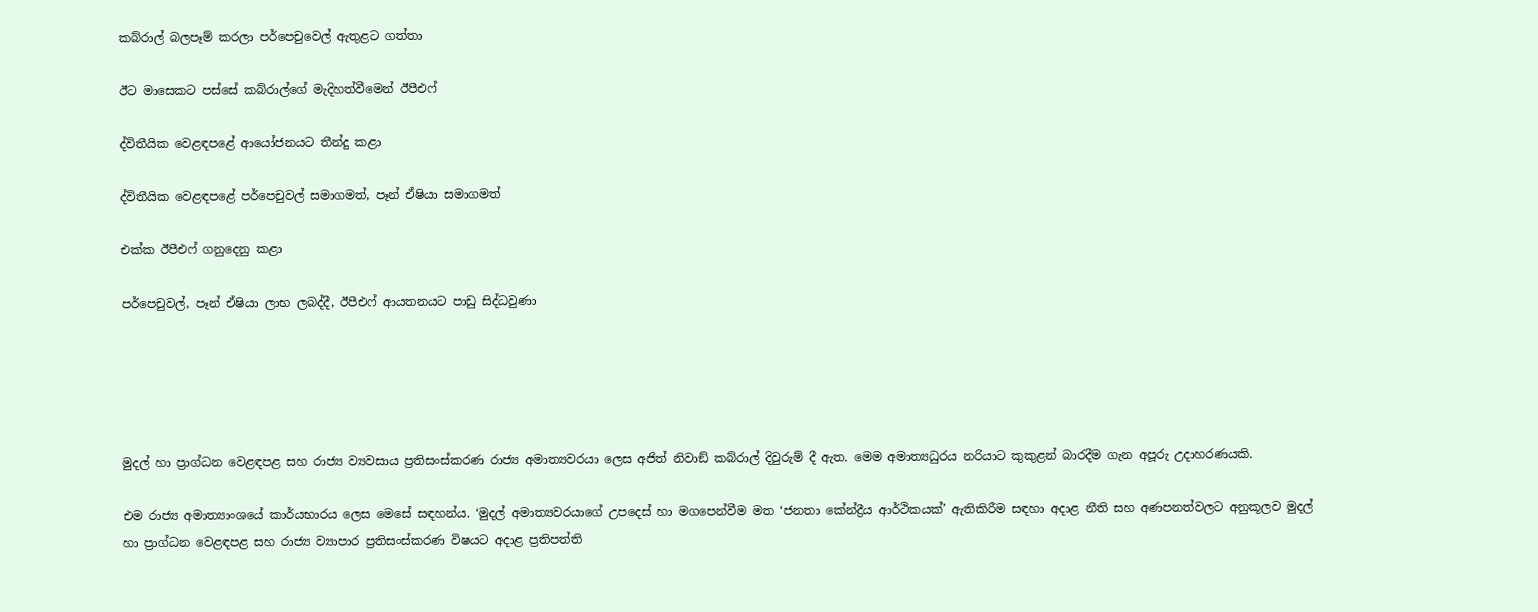කබ්රාල් බලපෑම් කරලා පර්පෙචුවෙල් ඇතුළට ගත්තා

ඊට මාසෙකට පස්සේ කබ්රාල්ගේ මැදිහත්වීමෙන් ඊපීඑෆ්

ද්විතීයික වෙළඳපළේ ආයෝජනයට තීන්දු කළා

ද්විතීයික වෙළඳපළේ පර්පෙචුවල් සමාගමත්, පෑන් ඒෂියා සමාගමත්

එක්ක ඊපීඑෆ් ගනුදෙනු කළා

පර්පෙචුවල්, පෑන් ඒෂියා ලාභ ලබද්දී, ඊපීඑෆ් ආයතනයට පාඩු සිද්ධවුණා





මුදල් හා ප්‍රාග්ධන වෙළඳපළ සහ රාජ්‍ය ව්‍යවසාය ප්‍රතිසංස්කරණ රාජ්‍ය අමාත්‍යවරයා ලෙස අජිත් නිවාඞ් කබ්රාල් දිවුරුම් දී ඇත. මෙම අමාත්‍යධුරය නරියාට කුකුළන් බාරදීම ගැන අපූරු උදාහරණයකි.

එම රාජ්‍ය අමාත්‍යාංශයේ කාර්යභාරය ලෙස මෙසේ සඳහන්ය. ‘මුදල් අමාත්‍යවරයාගේ උපදෙස් හා මගපෙන්වීම මත ‘ජනතා කේන්ද්‍රීය ආර්ථිකයක්’ ඇතිකිරීම සඳහා අදාළ නීති සහ අණපනත්වලට අනුකූලව මුදල් හා ප්‍රාග්ධන වෙළඳපළ සහ රාජ්‍ය ව්‍යාපාර ප්‍රතිසංස්කරණ විෂයට අදාළ ප්‍රතිපත්ති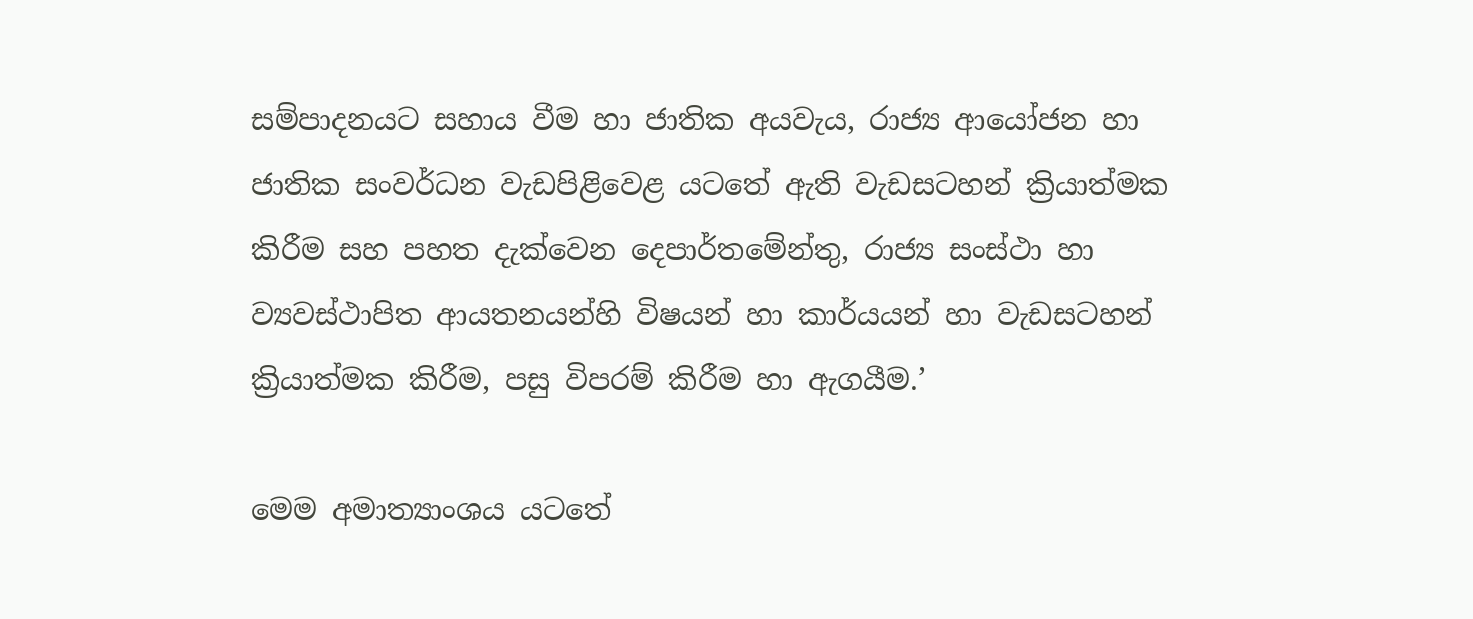සම්පාදනයට සහාය වීම හා ජාතික අයවැය, රාජ්‍ය ආයෝජන හා ජාතික සංවර්ධන වැඩපිළිවෙළ යටතේ ඇති වැඩසටහන් ක්‍රියාත්මක කිරීම සහ පහත දැක්වෙන දෙපාර්තමේන්තු, රාජ්‍ය සංස්ථා හා ව්‍යවස්ථාපිත ආයතනයන්හි විෂයන් හා කාර්යයන් හා වැඩසටහන් ක්‍රියාත්මක කිරීම, පසු විපරම් කිරීම හා ඇගයීම.’

මෙම අමාත්‍යාංශය යටතේ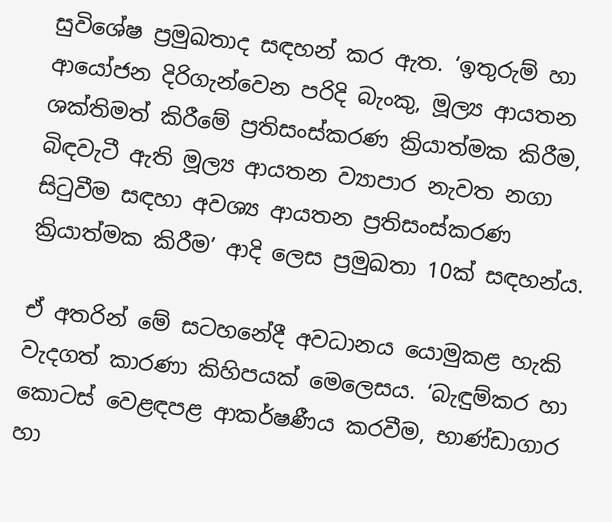සුවිශේෂ ප්‍රමුඛතාද සඳහන් කර ඇත. ‘ඉතුරුම් හා ආයෝජන දිරිගැන්වෙන පරිදි බැංකු, මූල්‍ය ආයතන ශක්තිමත් කිරීමේ ප්‍රතිසංස්කරණ ක්‍රියාත්මක කිරීම, බිඳවැටී ඇති මූල්‍ය ආයතන ව්‍යාපාර නැවත නගා සිටුවීම සඳහා අවශ්‍ය ආයතන ප්‍රතිසංස්කරණ ක්‍රියාත්මක කිරීම’ ආදි ලෙස ප්‍රමුඛතා 10ක් සඳහන්ය.

ඒ අතරින් මේ සටහනේදී අවධානය යොමුකළ හැකි වැදගත් කාරණා කිහිපයක් මෙලෙසය. ‘බැඳුම්කර හා කොටස් වෙළඳපළ ආකර්ෂණීය කරවීම, භාණ්ඩාගාර හා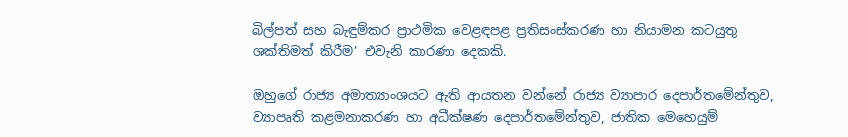බිල්පත් සහ බැඳුම්කර ප්‍රාථමික වෙළඳපළ ප්‍රතිසංස්කරණ හා නියාමන කටයුතු ශක්තිමත් කිරීම’ එවැනි කාරණා දෙකකි.

ඔහුගේ රාජ්‍ය අමාත්‍යාංශයට ඇති ආයතන වන්නේ රාජ්‍ය ව්‍යාපාර දෙපාර්තමේන්තුව, ව්‍යාපෘති කළමනාකරණ හා අධීක්ෂණ දෙපාර්තමේන්තුව, ජාතික මෙහෙයුම්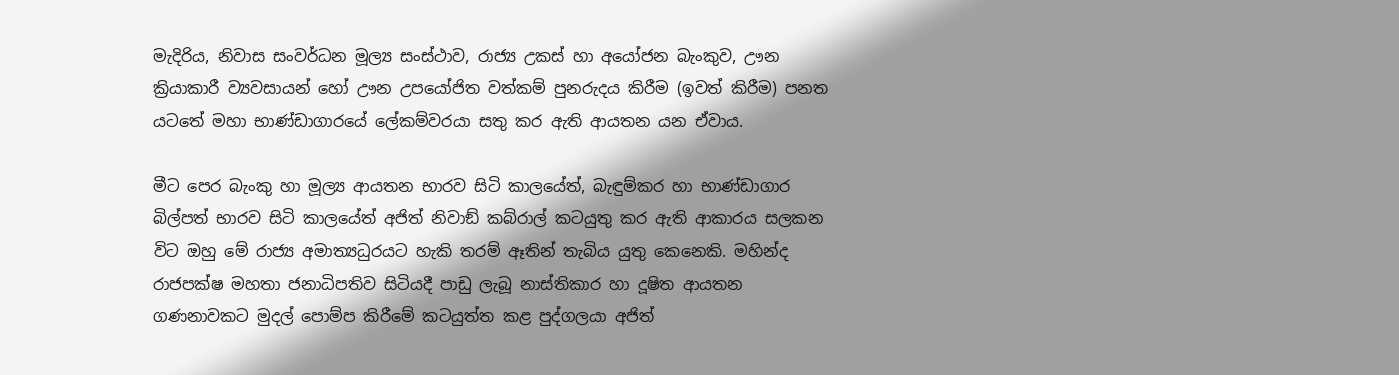මැදිරිය, නිවාස සංවර්ධන මූල්‍ය සංස්ථාව, රාජ්‍ය උකස් හා අයෝජන බැංකුව, ඌන ක්‍රියාකාරී ව්‍යවසායන් හෝ ඌන උපයෝජිත වත්කම් පුනරුදය කිරීම (ඉවත් කිරීම) පනත යටතේ මහා භාණ්ඩාගාරයේ ලේකම්වරයා සතු කර ඇති ආයතන යන ඒවාය.

මීට පෙර බැංකු හා මූල්‍ය ආයතන භාරව සිටි කාලයේත්, බැඳුම්කර හා භාණ්ඩාගාර බිල්පත් භාරව සිටි කාලයේත් අජිත් නිවාඞ් කබ්රාල් කටයුතු කර ඇති ආකාරය සලකන විට ඔහු මේ රාජ්‍ය අමාත්‍යධුරයට හැකි තරම් ඈතින් තැබිය යුතු කෙනෙකි. මහින්ද රාජපක්ෂ මහතා ජනාධිපතිව සිටියදී පාඩු ලැබූ නාස්තිකාර හා දූෂිත ආයතන ගණනාවකට මුදල් පොම්ප කිරීමේ කටයුත්ත කළ පුද්ගලයා අජිත්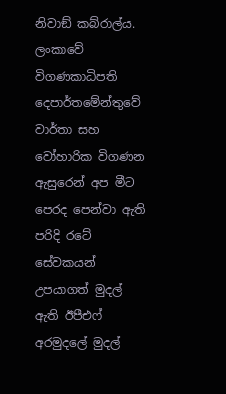නිවාඞ් කබ්රාල්ය. ලංකාවේ විගණකාධිපති දෙපාර්තමේන්තුවේ වාර්තා සහ වෝහාරික විගණන ඇසුරෙන් අප මීට පෙරද පෙන්වා ඇති පරිදි රටේ සේවකයන් උපයාගත් මුදල් ඇති ඊපීඑෆ් අරමුදලේ මුදල්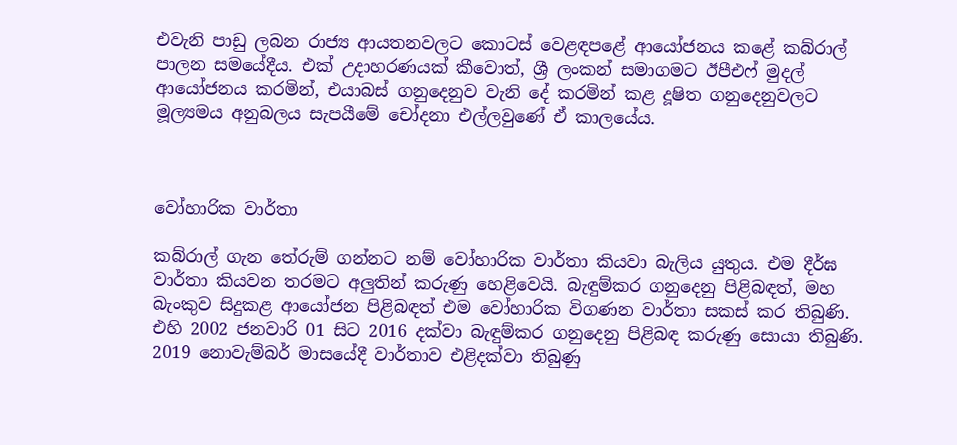එවැනි පාඩු ලබන රාජ්‍ය ආයතනවලට කොටස් වෙළඳපළේ ආයෝජනය කළේ කබ්රාල් පාලන සමයේදීය. එක් උදාහරණයක් කීවොත්, ශ්‍රී ලංකන් සමාගමට ඊපීඑෆ් මුදල් ආයෝජනය කරමින්, එයාබස් ගනුදෙනුව වැනි දේ කරමින් කළ දූෂිත ගනුදෙනුවලට මූල්‍යමය අනුබලය සැපයීමේ චෝදනා එල්ලවුණේ ඒ කාලයේය.



වෝහාරික වාර්තා

කබ්රාල් ගැන තේරුම් ගන්නට නම් වෝහාරික වාර්තා කියවා බැලිය යුතුය. එම දීර්ඝ වාර්තා කියවන තරමට අලුතින් කරුණු හෙළිවෙයි. බැඳුම්කර ගනුදෙනු පිළිබඳත්, මහ බැංකුව සිදුකළ ආයෝජන පිළිබඳත් එම වෝහාරික විගණන වාර්තා සකස් කර තිබුණි. එහි 2002 ජනවාරි 01 සිට 2016 දක්වා බැඳුම්කර ගනුදෙනු පිළිබඳ කරුණු සොයා තිබුණි. 2019 නොවැම්බර් මාසයේදී වාර්තාව එළිදක්වා තිබුණු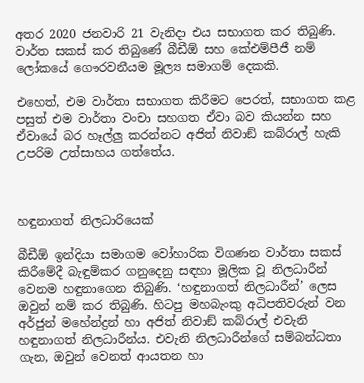අතර 2020 ජනවාරි 21 වැනිදා එය සභාගත කර තිබුණි. වාර්ත සකස් කර තිබුණේ බීඩීඕ සහ කේඑම්පීජී නම් ලෝකයේ ගෞරවනීයම මූල්‍ය සමාගම් දෙකකි.

එහෙත්, එම වාර්තා සභාගත කිරීමට පෙරත්, සභාගත කළ පසුත් එම වාර්තා වංචා සහගත ඒවා බව කියන්න සහ ඒවායේ බර හෑල්ලු කරන්නට අජිත් නිවාඞ් කබ්රාල් හැකි උපරිම උත්සාහය ගත්තේය.



හඳුනාගත් නිලධාරියෙක්

බීඩීඕ ඉන්දියා සමාගම වෝහාරික විගණන වාර්තා සකස් කිරීමේදී බැඳුම්කර ගනුදෙනු සඳහා මූලික වූ නිලධාරීන් වෙනම හඳුනාගෙන තිබුණි. ‘හඳුනාගත් නිලධාරීන්’ ලෙස ඔවුන් නම් කර තිබුණි. හිටපු මහබැංකු අධිපතිවරුන් වන අර්ජුන් මහේන්ද්‍රන් හා අජිත් නිවාඞ් කබ්රාල් එවැනි හඳුනාගත් නිලධාරීන්ය. එවැනි නිලධාරීන්ගේ සම්බන්ධතා ගැන, ඔවුන් වෙනත් ආයතන හා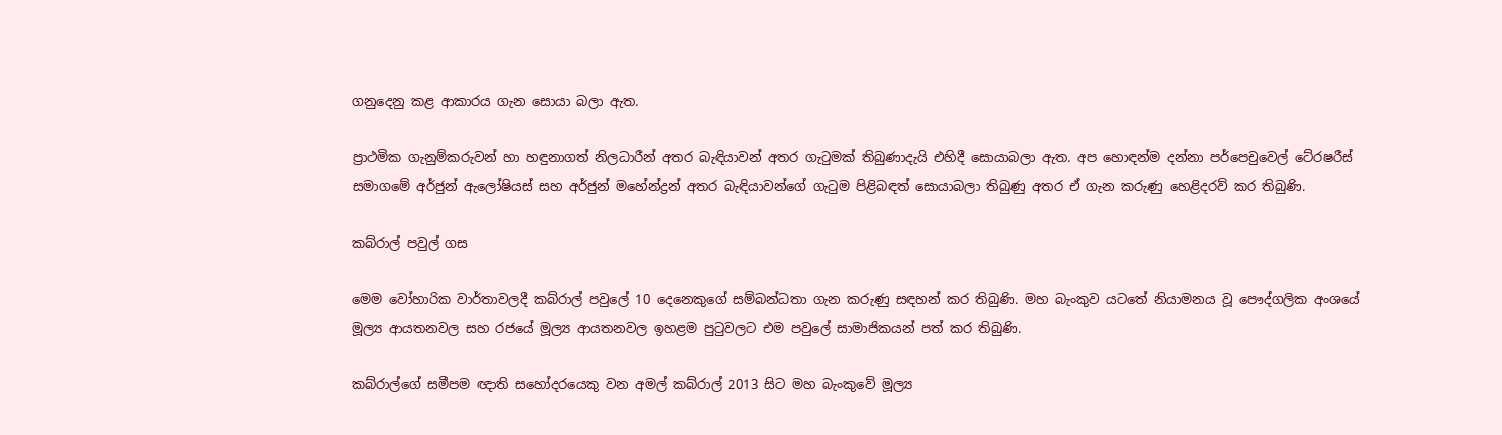ගනුදෙනු කළ ආකාරය ගැන සොයා බලා ඇත.

ප්‍රාථමික ගැනුම්කරුවන් හා හඳුනාගත් නිලධාරීන් අතර බැඳියාවන් අතර ගැටුමක් තිබුණාදැයි එහිදී සොයාබලා ඇත. අප හොඳන්ම දන්නා පර්පෙචුවෙල් ටේ‍රෂරීස් සමාගමේ අර්ජුන් ඇලෝෂියස් සහ අර්ජුන් මහේන්ද්‍රන් අතර බැඳියාවන්ගේ ගැටුම පිළිබඳත් සොයාබලා තිබුණු අතර ඒ ගැන කරුණු හෙළිදරව් කර තිබුණි.

කබ්රාල් පවුල් ගස

මෙම වෝහාරික වාර්තාවලදී කබ්රාල් පවුලේ 10 දෙනෙකුගේ සම්බන්ධතා ගැන කරුණු සඳහන් කර තිබුණි. මහ බැංකුව යටතේ නියාමනය වූ පෞද්ගලික අංශයේ මූල්‍ය ආයතනවල සහ රජයේ මූල්‍ය ආයතනවල ඉහළම පුටුවලට එම පවුලේ සාමාජිකයන් පත් කර තිබුණි.

කබ්රාල්ගේ සමීපම ඥාති සහෝදරයෙකු වන අමල් කබ්රාල් 2013 සිට මහ බැංකුවේ මූල්‍ය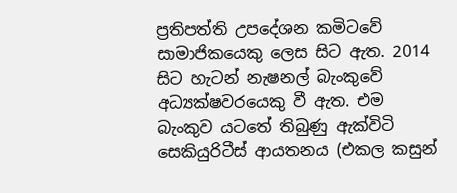ප්‍රතිපත්ති උපදේශන කමිටවේ සාමාජිකයෙකු ලෙස සිට ඇත. 2014 සිට හැටන් නැෂනල් බැංකුවේ අධ්‍යක්ෂවරයෙකු වී ඇත. එම බැංකුව යටතේ තිබුණු ඇක්විටි සෙකියුරිටීස් ආයතනය (එකල කසුන්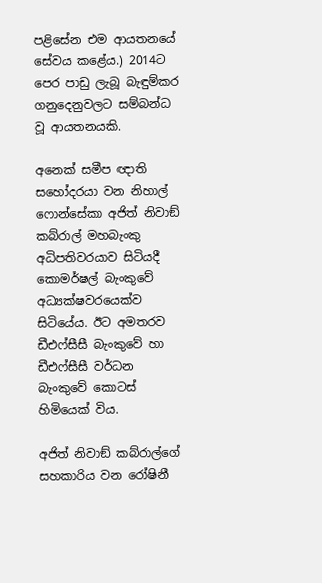පළිසේන එම ආයතනයේ සේවය කළේය.) 2014ට පෙර පාඩු ලැබූ බැඳුම්කර ගනුදෙනුවලට සම්බන්ධ වූ ආයතනයකි.

අනෙක් සමීප ඥාති සහෝදරයා වන නිහාල් ෆොන්සේකා අජිත් නිවාඞ් කබ්රාල් මහබැංකු අධිපතිවරයාව සිටියදී කොමර්ෂල් බැංකුවේ අධ්‍යක්ෂවරයෙක්ව සිටියේය. ඊට අමතරව ඩීඑෆ්සීසී බැංකුවේ හා ඩීඑෆ්සීසී වර්ධන බැංකුවේ කොටස් හිමියෙක් විය.

අජිත් නිවාඞ් කබ්රාල්ගේ සහකාරිය වන රෝෂිනී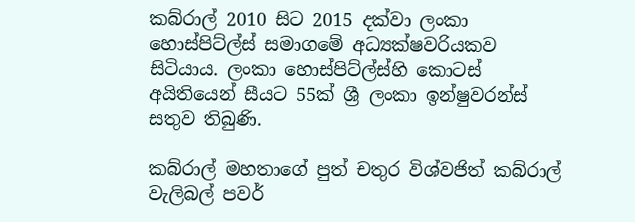කබ්රාල් 2010 සිට 2015 දක්වා ලංකා හොස්පිට්ල්ස් සමාගමේ අධ්‍යක්ෂවරියකව සිටියාය. ලංකා හොස්පිට්ල්ස්හි කොටස් අයිතියෙන් සීයට 55ක් ශ්‍රී ලංකා ඉන්ෂුවරන්ස් සතුව තිබුණි.

කබ්රාල් මහතාගේ පුත් චතුර විශ්වජිත් කබ්රාල් වැලිබල් පවර්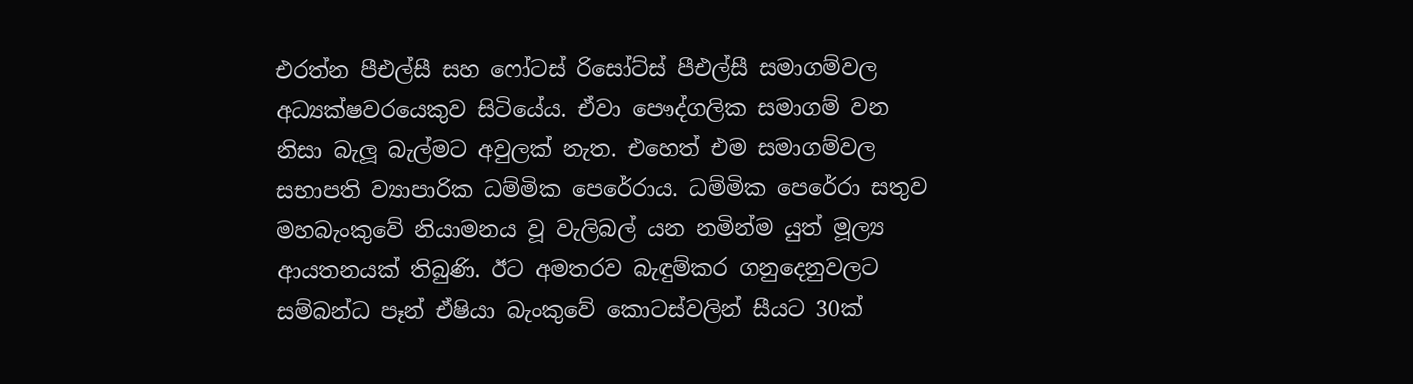එරත්න පීඑල්සී සහ ෆෝටස් රිසෝට්ස් පීඑල්සී සමාගම්වල අධ්‍යක්ෂවරයෙකුව සිටියේය. ඒවා පෞද්ගලික සමාගම් වන නිසා බැලූ බැල්මට අවුලක් නැත. එහෙත් එම සමාගම්වල සභාපති ව්‍යාපාරික ධම්මික පෙරේරාය. ධම්මික පෙරේරා සතුව මහබැංකුවේ නියාමනය වූ වැලිබල් යන නමින්ම යුත් මූල්‍ය ආයතනයක් තිබුණි. ඊට අමතරව බැඳුම්කර ගනුදෙනුවලට සම්බන්ධ පෑන් ඒෂියා බැංකුවේ කොටස්වලින් සීයට 30ක්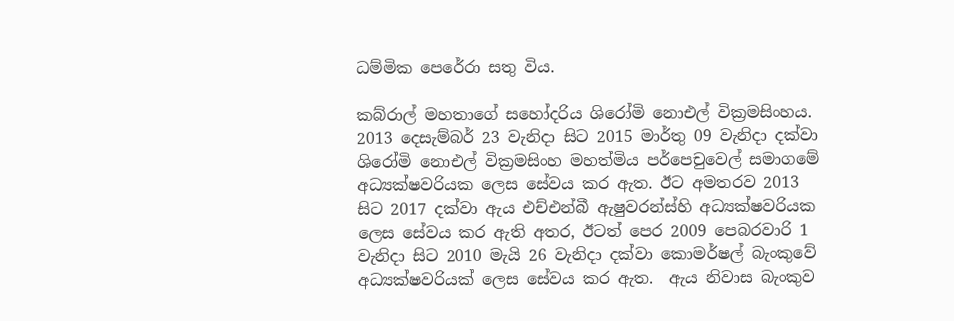ධම්මික පෙරේරා සතු විය.

කබ්රාල් මහතාගේ සහෝදරිය ශිරෝමි නොඑල් වික්‍රමසිංහය. 2013 දෙසැම්බර් 23 වැනිදා සිට 2015 මාර්තු 09 වැනිදා දක්වා ශිරෝමි නොඑල් වික්‍රමසිංහ මහත්මිය පර්පෙචුවෙල් සමාගමේ අධ්‍යක්ෂවරියක ලෙස සේවය කර ඇත. ඊට අමතරව 2013 සිට 2017 දක්වා ඇය එච්එන්බී ඇෂුවරන්ස්හි අධ්‍යක්ෂවරියක ලෙස සේවය කර ඇති අතර, ඊටත් පෙර 2009 පෙබරවාරි 1 වැනිදා සිට 2010 මැයි 26 වැනිදා දක්වා කොමර්ෂල් බැංකුවේ අධ්‍යක්ෂවරියක් ලෙස සේවය කර ඇත.  ඇය නිවාස බැංකුව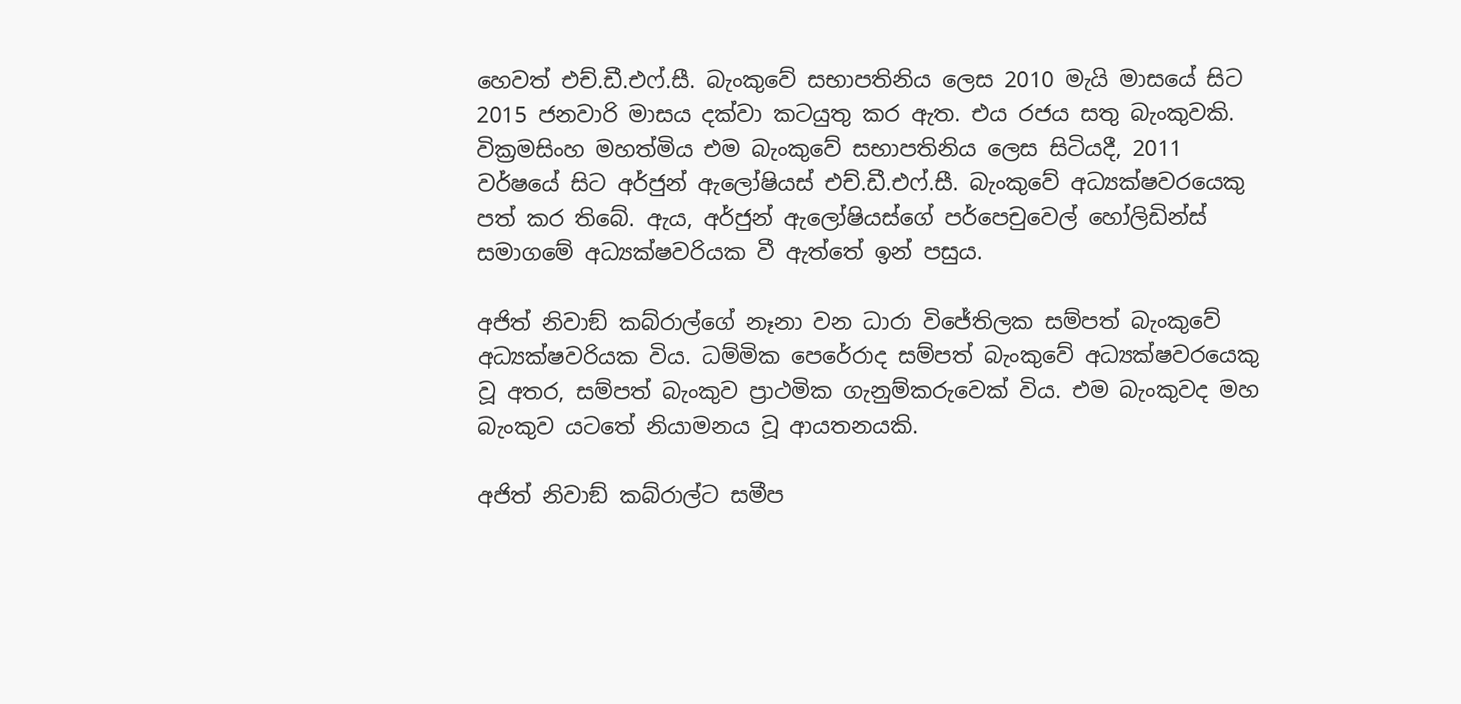හෙවත් එච්.ඩී.එෆ්.සී. බැංකුවේ සභාපතිනිය ලෙස 2010 මැයි මාසයේ සිට 2015 ජනවාරි මාසය දක්වා කටයුතු කර ඇත. එය රජය සතු බැංකුවකි. වික්‍රමසිංහ මහත්මිය එම බැංකුවේ සභාපතිනිය ලෙස සිටියදී, 2011 වර්ෂයේ සිට අර්ජුන් ඇලෝෂියස් එච්.ඩී.එෆ්.සී. බැංකුවේ අධ්‍යක්ෂවරයෙකු පත් කර තිබේ. ඇය, අර්ජුන් ඇලෝෂියස්ගේ පර්පෙචුවෙල් හෝලිඩින්ස් සමාගමේ අධ්‍යක්ෂවරියක වී ඇත්තේ ඉන් පසුය.

අජිත් නිවාඞ් කබ්රාල්ගේ නෑනා වන ධාරා විජේතිලක සම්පත් බැංකුවේ අධ්‍යක්ෂවරියක විය. ධම්මික පෙරේරාද සම්පත් බැංකුවේ අධ්‍යක්ෂවරයෙකු වූ අතර, සම්පත් බැංකුව ප්‍රාථමික ගැනුම්කරුවෙක් විය. එම බැංකුවද මහ බැංකුව යටතේ නියාමනය වූ ආයතනයකි.

අජිත් නිවාඞ් කබ්රාල්ට සමීප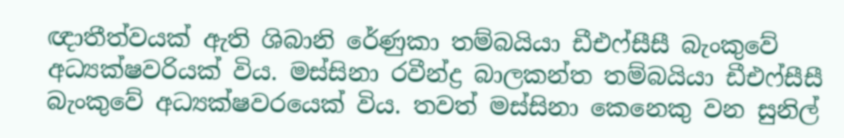ඥාතීත්වයක් ඇති ශිබානි රේණුකා තම්බයියා ඩීඑෆ්සීසී බැංකුවේ අධ්‍යක්ෂවරියක් විය. මස්සිනා රවීන්ද්‍ර බාලකන්ත තම්බයියා ඩීඑෆ්සීසී බැංකුවේ අධ්‍යක්ෂවරයෙක් විය. තවත් මස්සිනා කෙනෙකු වන සුනිල්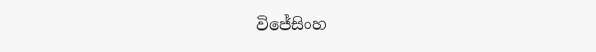විජේසිංහ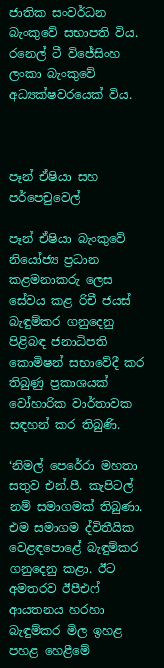ජාතික සංවර්ධන බැංකුවේ සභාපති විය. රනෙල් ටී විජේසිංහ ලංකා බැංකුවේ අධ්‍යක්ෂවරයෙක් විය.



පෑන් ඒෂියා සහ පර්පෙචුවෙල්

පෑන් ඒෂියා බැංකුවේ නියෝජ්‍ය ප්‍රධාන කළමනාකරු ලෙස සේවය කළ රිචී ජයස් බැඳුම්කර ගනුදෙනු පිළිබඳ ජනාධිපති කොමිෂන් සභාවේදී කර තිබුණු ප්‍රකාශයක් වෝහාරික වාර්තාවක සඳහන් කර තිබුණි.

‘නිමල් පෙරේරා මහතා සතුව එන්.පී. කැපිටල් නම් සමාගමක් තිබුණා. එම සමාගම ද්විතීයික වෙළඳපොළේ බැඳුම්කර ගනුදෙනු කළා. ඊට අමතරව ඊපීඑෆ් ආයතනය හරහා බැඳුම්කර මිල ඉහළ පහළ හෙළීමේ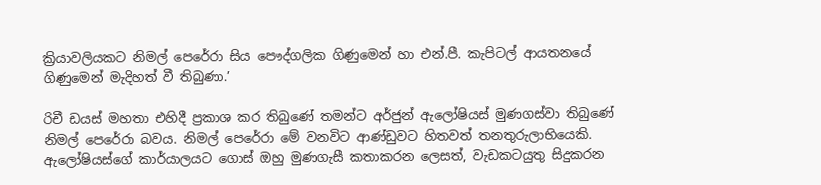ක්‍රියාවලියකට නිමල් පෙරේරා සිය පෞද්ගලික ගිණුමෙන් හා එන්.පී. කැපිටල් ආයතනයේ ගිණුමෙන් මැදිහත් වී තිබුණා.’

රිචී ඩයස් මහතා එහිදී ප්‍රකාශ කර තිබුණේ තමන්ට අර්ජුන් ඇලෝෂියස් මුණගස්වා තිබුණේ නිමල් පෙරේරා බවය. නිමල් පෙරේරා මේ වනවිට ආණ්ඩුවට හිතවත් තනතුරුලාභියෙකි. ඇලෝෂියස්ගේ කාර්යාලයට ගොස් ඔහු මුණගැසී කතාකරන ලෙසත්, වැඩකටයුතු සිදුකරන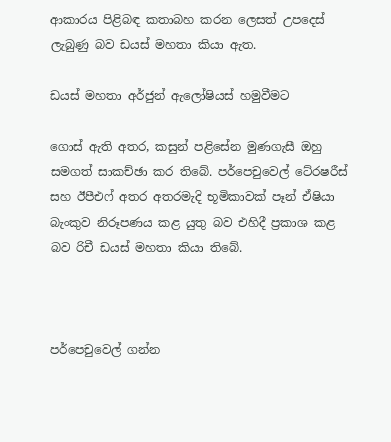ආකාරය පිළිබඳ කතාබහ කරන ලෙසත් උපදෙස් ලැබුණු බව ඩයස් මහතා කියා ඇත.

ඩයස් මහතා අර්ජුන් ඇලෝෂියස් හමුවීමට

ගොස් ඇති අතර, කසුන් පළිසේන මුණගැසී ඔහු සමගත් සාකච්ඡා කර තිබේ. පර්පෙචුවෙල් ටේ‍රෂරීස් සහ ඊපීඑෆ් අතර අතරමැදි භූමිකාවක් පෑන් ඒෂියා බැංකුව නිරූපණය කළ යුතු බව එහිදී ප්‍රකාශ කළ    බව රිචී ඩයස් මහතා කියා තිබේ.



පර්පෙචුවෙල් ගන්න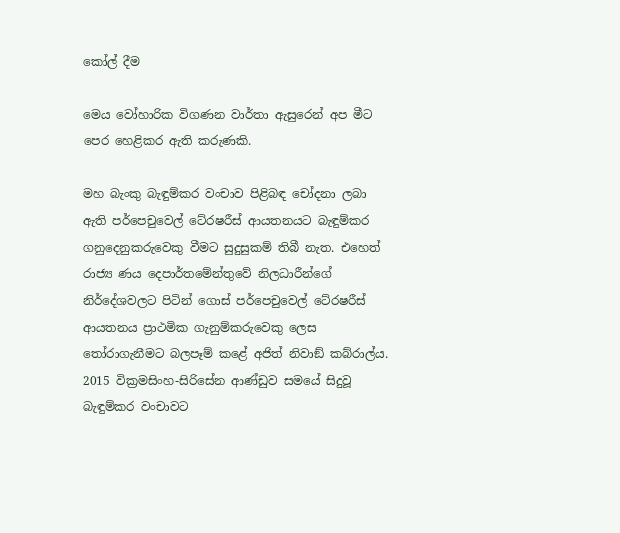කෝල් දීම

මෙය වෝහාරික විගණන වාර්තා ඇසුරෙන් අප මීට පෙර හෙළිකර ඇති කරුණකි.

මහ බැංකු බැඳුම්කර වංචාව පිළිබඳ චෝදනා ලබා ඇති පර්පෙචුවෙල් ටේ‍රෂරීස් ආයතනයට බැඳුම්කර ගනුදෙනුකරුවෙකු වීමට සුදුසුකම් තිබී නැත. එහෙත් රාජ්‍ය ණය දෙපාර්තමේන්තුවේ නිලධාරීන්ගේ නිර්දේශවලට පිටින් ගොස් පර්පෙචුවෙල් ටේ‍රෂරීස් ආයතනය ප්‍රාථමික ගැනුම්කරුවෙකු ලෙස තෝරාගැනීමට බලපෑම් කළේ අජිත් නිවාඞ් කබ්රාල්ය. 2015 වික්‍රමසිංහ-සිරිසේන ආණ්ඩුව සමයේ සිදුවූ බැඳුම්කර වංචාවට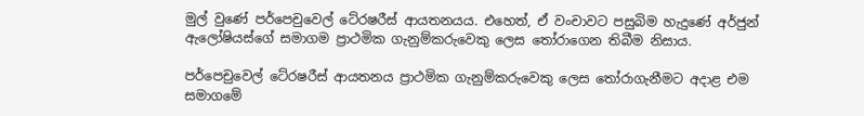මුල් වුණේ පර්පෙචුවෙල් ටේ‍රෂරීස් ආයතනයය. එහෙත්, ඒ වංචාවට පසුබිම හැදුණේ අර්ජුන් ඇලෝෂියස්ගේ සමාගම ප්‍රාථමික ගැනුම්කරුවෙකු ලෙස තෝරාගෙන තිබීම නිසාය.

පර්පෙචුවෙල් ටේ‍රෂරීස් ආයතනය ප්‍රාථමික ගැනුම්කරුවෙකු ලෙස තෝරාගැනීමට අදාළ එම සමාගමේ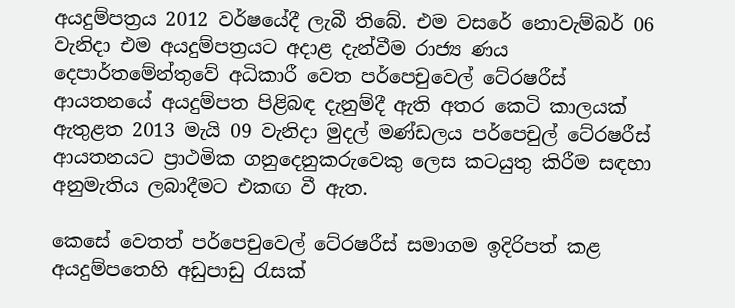අයදුම්පත්‍රය 2012 වර්ෂයේදී ලැබී තිබේ. එම වසරේ නොවැම්බර් 06 වැනිදා එම අයදුම්පත්‍රයට අදාළ දැන්වීම රාජ්‍ය ණය දෙපාර්තමේන්තුවේ අධිකාරී වෙත පර්පෙචුවෙල් ටේ‍රෂරීස් ආයතනයේ අයදුම්පත පිළිබඳ දැනුම්දී ඇති අතර කෙටි කාලයක් ඇතුළත 2013 මැයි 09 වැනිදා මුදල් මණ්ඩලය පර්පෙචුල් ටේ‍රෂරීස් ආයතනයට ප්‍රාථමික ගනුදෙනුකරුවෙකු ලෙස කටයුතු කිරීම සඳහා අනුමැතිය ලබාදීමට එකඟ වී ඇත.

කෙසේ වෙතත් පර්පෙචුවෙල් ටේ‍රෂරීස් සමාගම ඉදිරිපත් කළ අයදුම්පතෙහි අඩුපාඩු රැසක්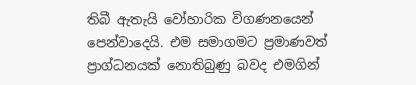තිබී ඇතැයි වෝහාරික විගණනයෙන් පෙන්වාදෙයි. එම සමාගමට ප්‍රමාණවත් ප්‍රාග්ධනයක් නොතිබුණු බවද එමගින්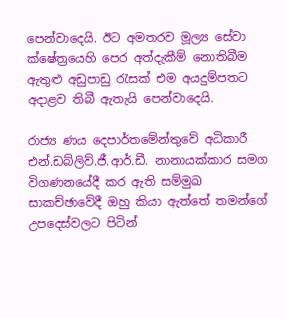පෙන්වාදෙයි. ඊට අමතරව මූල්‍ය සේවා ක්ෂේත්‍රයෙහි පෙර අත්දැකීම් නොතිබීම ඇතුළු අඩුපාඩු රැසක් එම අයදුම්පතට අදාළව තිබී ඇතැයි පෙන්වාදෙයි.

රාජ්‍ය ණය දෙපාර්තමේන්තුවේ අධිකාරී එන්.ඩබ්ලිව්.ජී.ආර්.ඩී. නානායක්කාර සමග විගණනයේදී කර ඇති සම්මුඛ සාකච්ඡාවේදී ඔහු කියා ඇත්තේ තමන්ගේ උපදෙස්වලට පිටින්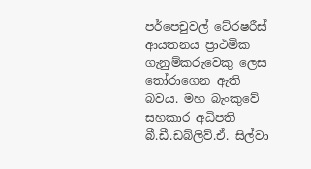පර්පෙචුවල් ටේ‍රෂරීස් ආයතනය ප්‍රාථමික ගැනුම්කරුවෙකු ලෙස තෝරාගෙන ඇති බවය. මහ බැංකුවේ සහකාර අධිපති බී.ඩී.ඩබ්ලිව්.ඒ. සිල්වා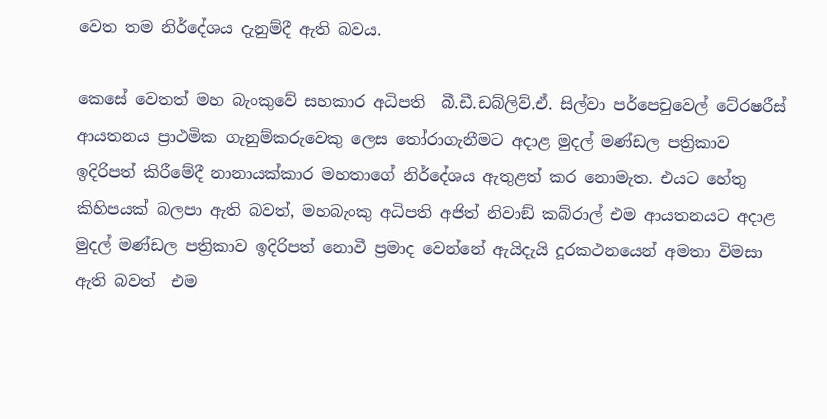වෙත තම නිර්දේශය දැනුම්දී ඇති බවය.

කෙසේ වෙතත් මහ බැංකුවේ සහකාර අධිපති  බී.ඩී.ඩබ්ලිව්.ඒ. සිල්වා පර්පෙචුවෙල් ටේ‍රෂරීස් ආයතනය ප්‍රාථමික ගැනුම්කරුවෙකු ලෙස තෝරාගැනීමට අදාළ මුදල් මණ්ඩල පත්‍රිකාව ඉදිරිපත් කිරීමේදී නානායක්කාර මහතාගේ නිර්දේශය ඇතුළත් කර නොමැත. එයට හේතු කිහිපයක් බලපා ඇති බවත්, මහබැංකු අධිපති අජිත් නිවාඞ් කබ්රාල් එම ආයතනයට අදාළ මුදල් මණ්ඩල පත්‍රිකාව ඉදිරිපත් නොවී ප්‍රමාද වෙන්නේ ඇයිදැයි දූරකථනයෙන් අමතා විමසා ඇති බවත්  එම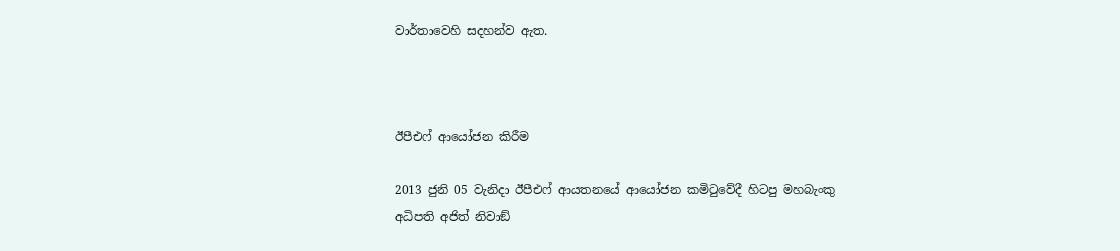වාර්තාවෙහි සදහන්ව ඇත.



ඊපීඑෆ් ආයෝජන කිරීම

2013 ජුනි 05 වැනිදා ඊපීඑෆ් ආයතනයේ ආයෝජන කමිටුවේදී හිටපු මහබැංකු අධිපති අජිත් නිවාඞ්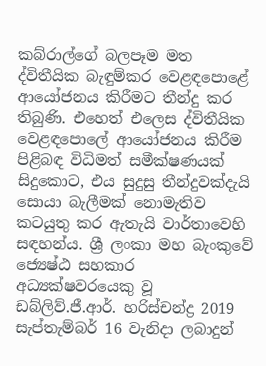කබ්රාල්ගේ බලපෑම මත ද්විතීයික බැඳුම්කර වෙළඳපොළේ ආයෝජනය කිරීමට තීන්දු කර තිබුණි. එහෙත් එලෙස ද්විතීයික වෙළඳපොලේ ආයෝජනය කිරීම පිළිබඳ විධිමත් සමීක්ෂණයක් සිදුකොට, එය සුදුසු තීන්දුවක්දැයි සොයා බැලීමක් නොමැතිව කටයුතු කර ඇතැයි වාර්තාවෙහි සඳහන්ය. ශ්‍රී ලංකා මහ බැංකුවේ ජ්‍යෙෂ්ඨ සහකාර අධ්‍යක්ෂවරයෙකු වූ ඩබ්ලිව්.ජී.ආර්. හරිස්චන්ද්‍ර 2019 සැප්තැම්බර් 16 වැනිදා ලබාදුන්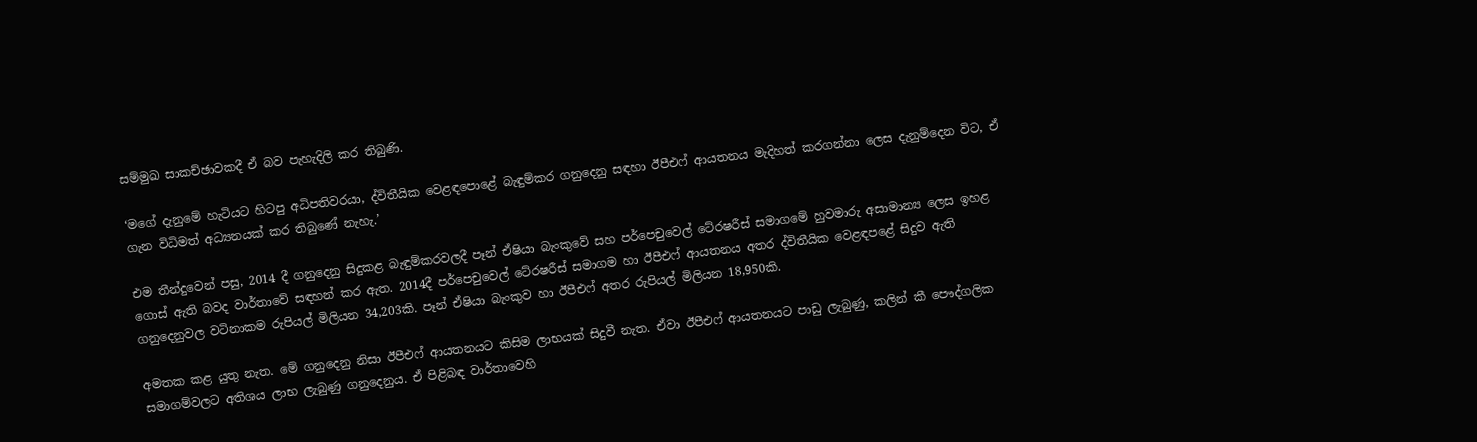සම්මුඛ සාකච්ඡාවකදී ඒ බව පැහැදිලි කර තිබුණි.

‘මගේ දැනුමේ හැටියට හිටපු අධිපතිවරයා, ද්විතීයික වෙළඳපොළේ බැඳුම්කර ගනුදෙනු සඳහා ඊපීඑෆ් ආයතනය මැදිහත් කරගන්නා ලෙස දැනුම්දෙන විට, ඒ ගැන විධිමත් අධ්‍යනයක් කර තිබුණේ නැහැ.’

එම තීන්දුවෙන් පසු, 2014 දී ගනුදෙනු සිදුකළ බැඳුම්කරවලදී පෑන් ඒෂියා බැංකුවේ සහ පර්පෙචුවෙල් ටේ‍රෂරීස් සමාගමේ හුවමාරු අසාමාන්‍ය ලෙස ඉහළ ගොස් ඇති බවද වාර්තාවේ සඳහන් කර ඇත. 2014දී පර්පෙචුවෙල් ටේ‍රෂරීස් සමාගම හා ඊපීඑෆ් ආයතනය අතර ද්විතීයික වෙළඳපළේ සිදුව ඇති ගනුදෙනුවල වටිනාකම රුපියල් මිලියන 34,203කි. පෑන් ඒෂියා බැංකුව හා ඊපීඑෆ් අතර රුපියල් මිලියන 18,950කි.

අමතක කළ යුතු නැත. මේ ගනුදෙනු නිසා ඊපීඑෆ් ආයතනයට කිසිම ලාභයක් සිදුවී නැත. ඒවා ඊපීඑෆ් ආයතනයට පාඩු ලැබුණු, කලින් කී පෞද්ගලික සමාගම්වලට අතිශය ලාභ ලැබුණු ගනුදෙනුය. ඒ පිළිබඳ වාර්තාවෙහි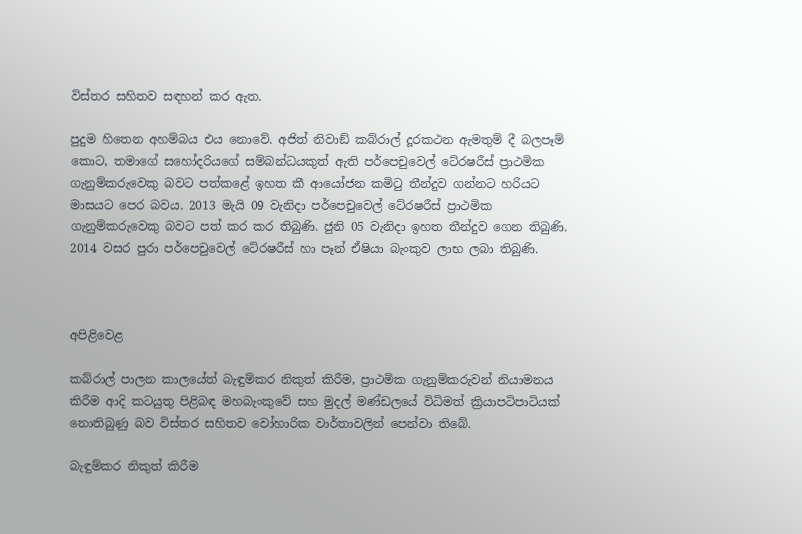විස්තර සහිතව සඳහන් කර ඇත.

පුදුම හිතෙන අහම්බය එය නොවේ. අජිත් නිවාඞ් කබ්රාල් දූරකථන ඇමතුම් දී බලපෑම් කොට, තමාගේ සහෝදරියගේ සම්බන්ධයකුත් ඇති පර්පෙචුවෙල් ටේ‍රෂරීස් ප්‍රාථමික ගැනුම්කරුවෙකු බවට පත්කළේ ඉහත කී ආයෝජන කමිටු තීන්දුව ගන්නට හරියට මාසයට පෙර බවය. 2013 මැයි 09 වැනිදා පර්පෙචුවෙල් ටේ‍රෂරීස් ප්‍රාථමික ගැනුම්කරුවෙකු බවට පත් කර කර තිබුණි. ජුනි 05 වැනිදා ඉහත තීන්දුව ගෙන තිබුණි. 2014 වසර පුරා පර්පෙචුවෙල් ටේ‍රෂරීස් හා පෑන් ඒෂියා බැංකුව ලාභ ලබා තිබුණි.



අපිළිවෙළ

කබ්රාල් පාලන කාලයේත් බැඳුම්කර නිකුත් කිරීම, ප්‍රාථමික ගැනුම්කරුවන් නියාමනය කිරීම ආදි කටයුතු පිළිබඳ මහබැංකුවේ සහ මුදල් මණ්ඩලයේ විධිමත් ක්‍රියාපටිපාටියක් නොතිබුණු බව විස්තර සහිතව වෝහාරික වාර්තාවලින් පෙන්වා තිබේ.

බැඳුම්කර නිකුත් කිරීම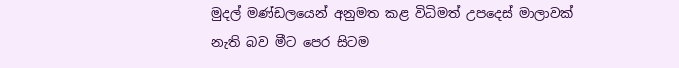මුදල් මණ්ඩලයෙන් අනුමත කළ විධිමත් උපදෙස් මාලාවක් නැති බව මීට පෙර සිටම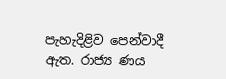පැහැදිළිව පෙන්වාදී ඇත. රාජ්‍ය ණය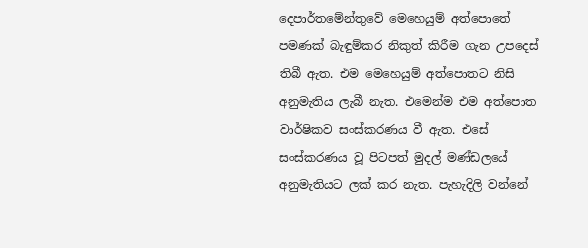දෙපාර්තමේන්තුවේ මෙහෙයුම් අත්පොතේ පමණක් බැඳුම්කර නිකුත් කිරීම ගැන උපදෙස් තිබී ඇත. එම මෙහෙයුම් අත්පොතට නිසි අනුමැතිය ලැබී නැත. එමෙන්ම එම අත්පොත වාර්ෂිකව සංස්කරණය වී ඇත. එසේ සංස්කරණය වූ පිටපත් මුදල් මණ්ඩලයේ අනුමැතියට ලක් කර නැත. පැහැදිලි වන්නේ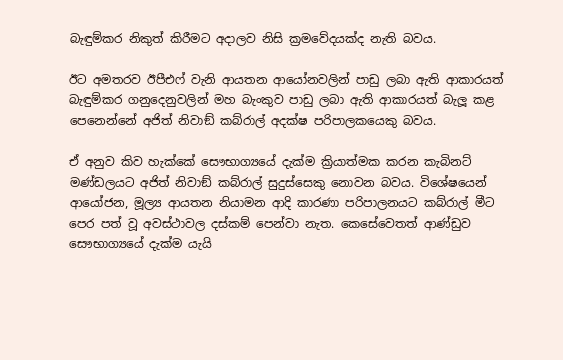බැඳුම්කර නිකුත් කිරීමට අදාලව නිසි ක්‍රමවේදයක්ද නැති බවය.

ඊට අමතරව ඊපීඑෆ් වැනි ආයතන ආයෝනවලින් පාඩු ලබා ඇති ආකාරයත් බැඳුම්කර ගනුදෙනුවලින් මහ බැංකුව පාඩු ලබා ඇති ආකාරයත් බැලූ කළ පෙනෙන්නේ අජිත් නිවාඞ් කබ්රාල් අදක්ෂ පරිපාලකයෙකු බවය.

ඒ අනුව කිව හැක්කේ සෞභාග්‍යයේ දැක්ම ක්‍රියාත්මක කරන කැබිනට් මණ්ඩලයට අජිත් නිවාඞ් කබ්රාල් සුදුස්සෙකු නොවන බවය. විශේෂයෙන් ආයෝජන, මූල්‍ය ආයතන නියාමන ආදි කාරණා පරිපාලනයට කබ්රාල් මීට පෙර පත් වූ අවස්ථාවල දස්කම් පෙන්වා නැත. කෙසේවෙතත් ආණ්ඩුව සෞභාග්‍යයේ දැක්ම යැයි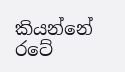කියන්නේ රටේ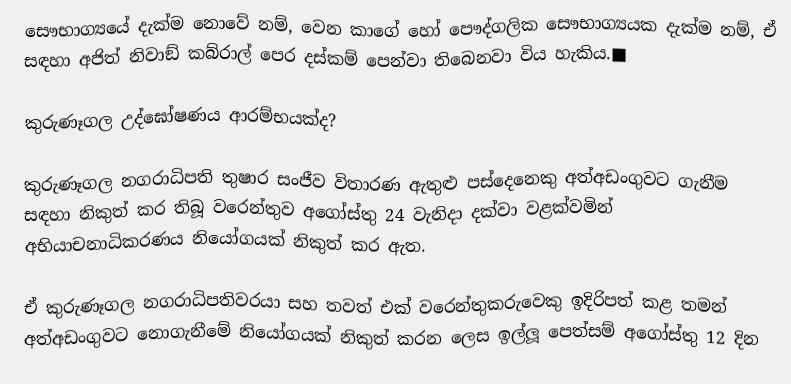සෞභාග්‍යයේ දැක්ම නොවේ නම්, වෙන කාගේ හෝ පෞද්ගලික සෞභාග්‍යයක දැක්ම නම්, ඒ සඳහා අජිත් නිවාඞ් කබ්රාල් පෙර දස්කම් පෙන්වා තිබෙනවා විය හැකිය.■

කුරුණෑගල උද්ඝෝෂණය ආරම්භයක්ද?

කුරුණෑගල නගරාධිපති තුෂාර සංජීව විතාරණ ඇතුළු පස්දෙනෙකු අත්අඩංගුවට ගැනීම සඳහා නිකුත් කර තිබූ වරෙන්තුව අගෝස්තු 24 වැනිදා දක්වා වළක්වමින් අභියාචනාධිකරණය නියෝගයක් නිකුත් කර ඇත.

ඒ කුරුණෑගල නගරාධිපතිවරයා සහ තවත් එක් වරෙන්තුකරුවෙකු ඉදිරිපත් කළ තමන් අත්අඩංගුවට නොගැනීමේ නියෝගයක් නිකුත් කරන ලෙස ඉල්ලූ පෙත්සම් අගෝස්තු 12 දින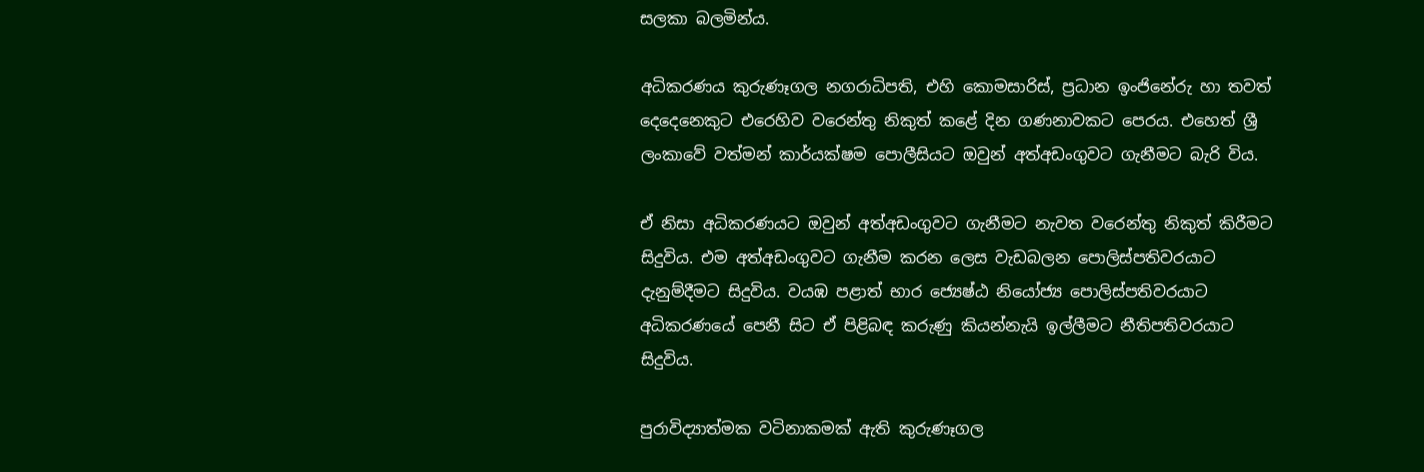සලකා බලමින්ය.

අධිකරණය කුරුණෑගල නගරාධිපති, එහි කොමසාරිස්, ප්‍රධාන ඉංජිනේරු හා තවත් දෙදෙනෙකුට එරෙහිව වරෙන්තු නිකුත් කළේ දින ගණනාවකට පෙරය. එහෙත් ශ්‍රී ලංකාවේ වත්මන් කාර්යක්ෂම පොලීසියට ඔවුන් අත්අඩංගුවට ගැනීමට බැරි විය.

ඒ නිසා අධිකරණයට ඔවුන් අත්අඩංගුවට ගැනීමට නැවත වරෙන්තු නිකුත් කිරීමට සිදුවිය. එම අත්අඩංගුවට ගැනීම කරන ලෙස වැඩබලන පොලිස්පතිවරයාට දැනුම්දීමට සිදුවිය. වයඹ පළාත් භාර ජ්‍යෙෂ්ඨ නියෝජ්‍ය පොලිස්පතිවරයාට අධිකරණයේ පෙනී සිට ඒ පිළිබඳ කරුණු කියන්නැයි ඉල්ලීමට නීතිපතිවරයාට සිදුවිය.

පුරාවිද්‍යාත්මක වටිනාකමක් ඇති කුරුණෑගල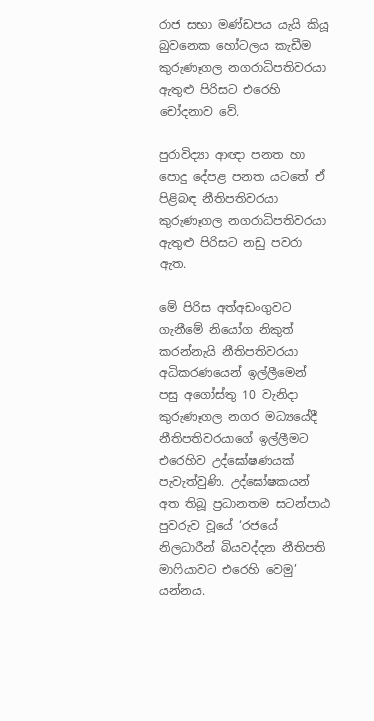රාජ සභා මණ්ඩපය යැයි කියූ බුවනෙක හෝටලය කැඩීම කුරුණෑගල නගරාධිපතිවරයා ඇතුළු පිරිසට එරෙහි චෝදනාව වේ.

පුරාවිද්‍යා ආඥා පනත හා පොදු දේපළ පනත යටතේ ඒ පිළිබඳ නීතිපතිවරයා කුරුණෑගල නගරාධිපතිවරයා ඇතුළු පිරිසට නඩු පවරා ඇත.

මේ පිරිස අත්අඩංගුවට ගැනීමේ නියෝග නිකුත් කරන්නැයි නීතිපතිවරයා අධිකරණයෙන් ඉල්ලීමෙන් පසු අගෝස්තු 10 වැනිදා කුරුණෑගල නගර මධ්‍යයේදී නීතිපතිවරයාගේ ඉල්ලීමට එරෙහිව උද්ඝෝෂණයක් පැවැත්වුණි. උද්ඝෝෂකයන් අත තිබූ ප්‍රධානතම සටන්පාඨ පුවරුව වූයේ ‘රජයේ නිලධාරීන් බියවද්දන නීතිපති මාෆියාවට එරෙහි වෙමු’ යන්නය.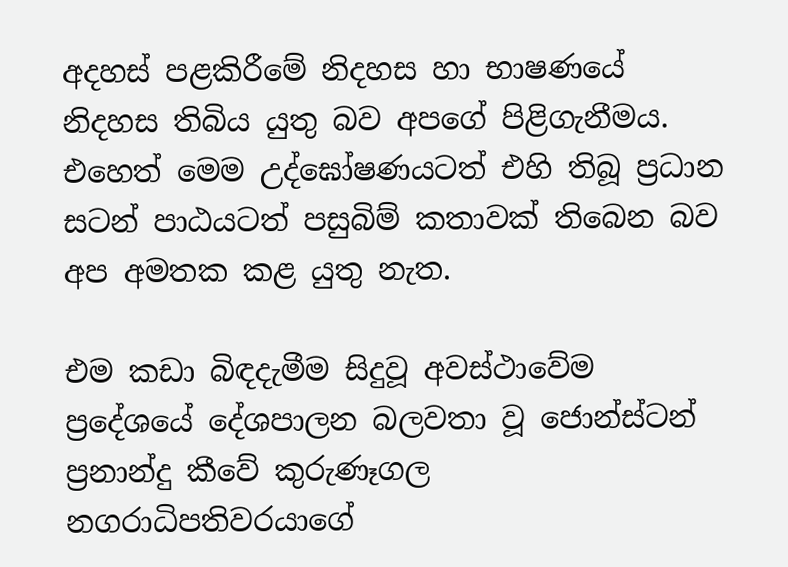අදහස් පළකිරීමේ නිදහස හා භාෂණයේ නිදහස තිබිය යුතු බව අපගේ පිළිගැනීමය. එහෙත් මෙම උද්ඝෝෂණයටත් එහි තිබූ ප්‍රධාන සටන් පාඨයටත් පසුබිම් කතාවක් තිබෙන බව අප අමතක කළ යුතු නැත.

එම කඩා බිඳදැමීම සිදුවූ අවස්ථාවේම ප්‍රදේශයේ දේශපාලන බලවතා වූ ජොන්ස්ටන්  ප්‍රනාන්දු කීවේ කුරුණෑගල නගරාධිපතිවරයාගේ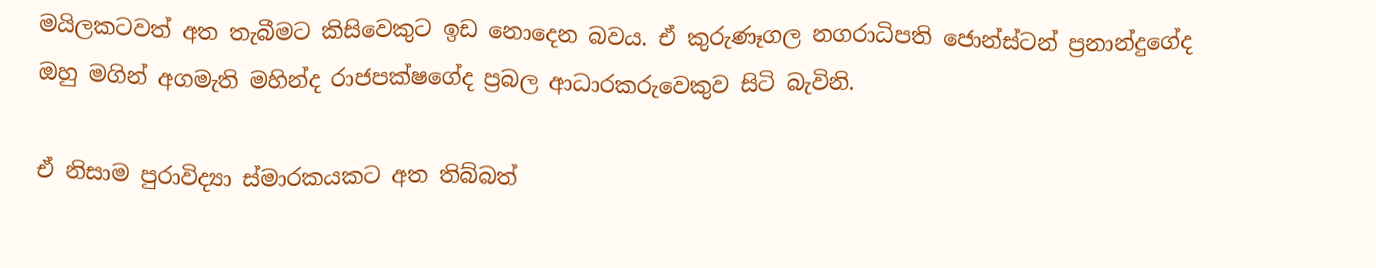මයිලකටවත් අත තැබීමට කිසිවෙකුට ඉඩ නොදෙන බවය. ඒ කුරුණෑගල නගරාධිපති ජොන්ස්ටන් ප්‍රනාන්දුගේද ඔහු මගින් අගමැති මහින්ද රාජපක්ෂගේද ප්‍රබල ආධාරකරුවෙකුව සිටි බැවිනි.

ඒ නිසාම පුරාවිද්‍යා ස්මාරකයකට අත තිබ්බත්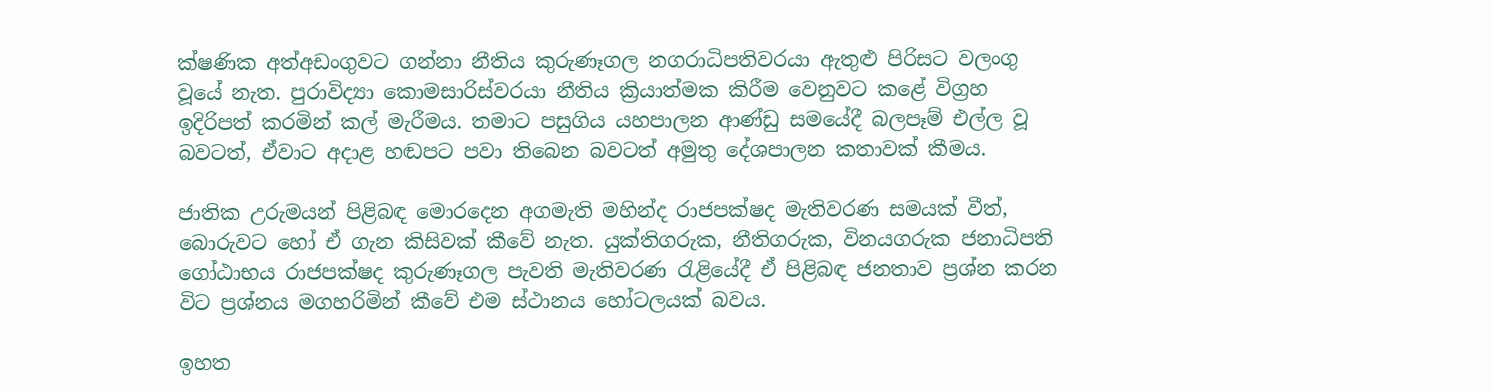ක්ෂණික අත්අඩංගුවට ගන්නා නීතිය කුරුණෑගල නගරාධිපතිවරයා ඇතුළු පිරිසට වලංගු වූයේ නැත. පුරාවිද්‍යා කොමසාරිස්වරයා නීතිය ක්‍රියාත්මක කිරීම වෙනුවට කළේ විග්‍රහ ඉදිරිපත් කරමින් කල් මැරීමය. තමාට පසුගිය යහපාලන ආණ්ඩු සමයේදී බලපෑම් එල්ල වූ බවටත්, ඒවාට අදාළ හඬපට පවා තිබෙන බවටත් අමුතු දේශපාලන කතාවක් කීමය.

ජාතික උරුමයන් පිළිබඳ මොරදෙන අගමැති මහින්ද රාජපක්ෂද මැතිවරණ සමයක් වීත්, බොරුවට හෝ ඒ ගැන කිසිවක් කීවේ නැත. යුක්තිගරුක, නීතිගරුක, විනයගරුක ජනාධිපති ගෝඨාභය රාජපක්ෂද කුරුණෑගල පැවති මැතිවරණ රැළියේදී ඒ පිළිබඳ ජනතාව ප්‍රශ්න කරන විට ප්‍රශ්නය මගහරිමින් කීවේ එම ස්ථානය හෝටලයක් බවය.

ඉහත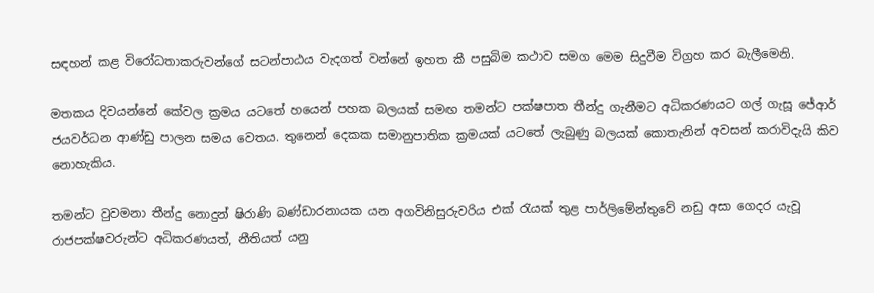සඳහන් කළ විරෝධතාකරුවන්ගේ සටන්පාඨය වැදගත් වන්නේ ඉහත කී පසුබිම කථාව සමග මෙම සිදුවීම විග්‍රහ කර බැලීමෙනි.

මතකය දිවයන්නේ කේවල ක්‍රමය යටතේ හයෙන් පහක බලයක් සමඟ තමන්ට පක්ෂපාත තීන්දු ගැනීමට අධිකරණයට ගල් ගැසූ ජේආර් ජයවර්ධන ආණ්ඩු පාලන සමය වෙතය. තුනෙන් දෙකක සමානුපාතික ක්‍රමයක් යටතේ ලැබුණු බලයක් කොතැනින් අවසන් කරාවිදැයි කිව නොහැකිය.

තමන්ට වුවමනා තීන්දු නොදුන් ෂිරාණි බණ්ඩාරනායක යන අගවිනිසුරුවරිය එක් රැයක් තුළ පාර්ලිමේන්තුවේ නඩු අසා ගෙදර යැවූ රාජපක්ෂවරුන්ට අධිකරණයත්, නීතියත් යනු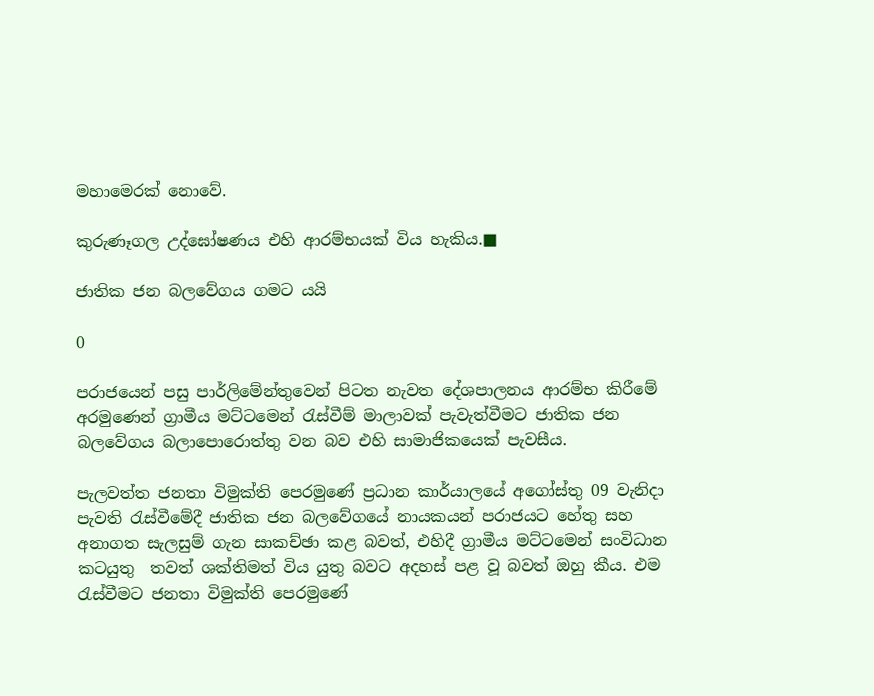මහාමෙරක් නොවේ.

කුරුණෑගල උද්ඝෝෂණය එහි ආරම්භයක් විය හැකිය.■

ජාතික ජන බලවේගය ගමට යයි

0

පරාජයෙන් පසු පාර්ලිමේන්තුවෙන් පිටත නැවත දේශපාලනය ආරම්භ කිරීමේ අරමුණෙන් ග්‍රාමීය මට්ටමෙන් රැස්වීම් මාලාවක් පැවැත්වීමට ජාතික ජන බලවේගය බලාපොරොත්තු වන බව එහි සාමාජිකයෙක් පැවසීය.

පැලවත්ත ජනතා විමුක්ති පෙරමුණේ ප්‍රධාන කාර්යාලයේ අගෝස්තු 09 වැනිදා පැවති රැස්වීමේදී ජාතික ජන බලවේගයේ නායකයන් පරාජයට හේතු සහ අනාගත සැලසුම් ගැන සාකච්ඡා කළ බවත්, එහිදී ග්‍රාමීය මට්ටමෙන් සංවිධාන කටයුතු  තවත් ශක්තිමත් විය යුතු බවට අදහස් පළ වූ බවත් ඔහු කීය. එම රැස්වීමට ජනතා විමුක්ති පෙරමුණේ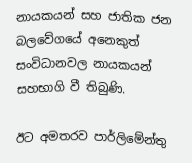නායකයන් සහ ජාතික ජන බලවේගයේ අනෙකුත් සංවිධානවල නායකයන් සහභාගි වී තිබුණි.

ඊට අමතරව පාර්ලිමේන්තු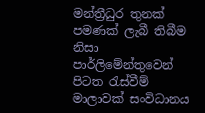මන්ත්‍රීධුර තුනක් පමණක් ලැබී තිබීම නිසා පාර්ලිමේන්තුවෙන් පිටත රැස්වීම් මාලාවක් සංවිධානය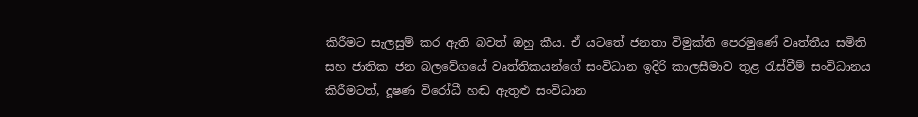කිරීමට සැලසුම් කර ඇති බවත් ඔහු කීය. ඒ යටතේ ජනතා විමුක්ති පෙරමුණේ වෘත්තීය සමිති සහ ජාතික ජන බලවේගයේ වෘත්තිකයන්ගේ සංවිධාන ඉදිරි කාලසීමාව තුළ රැස්වීම් සංවිධානය කිරීමටත්, දූෂණ විරෝධී හඬ ඇතුළු සංවිධාන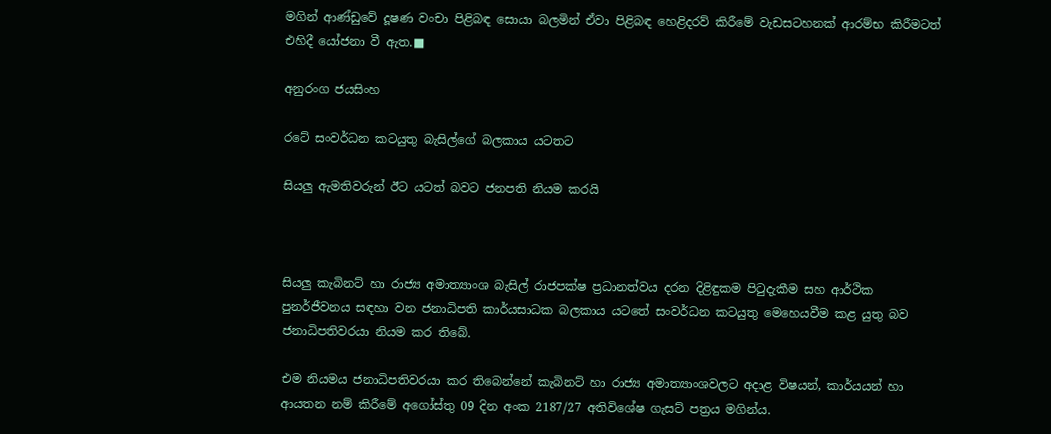මගින් ආණ්ඩුවේ දූෂණ වංචා පිළිබඳ සොයා බලමින් ඒවා පිළිබඳ හෙළිදරව් කිරීමේ වැඩසටහනක් ආරම්භ කිරීමටත් එහිදී යෝජනා වී ඇත.■

අනුරංග ජයසිංහ

රටේ සංවර්ධන කටයුතු බැසිල්ගේ බලකාය යටතට

සියලු ඇමතිවරුන් ඊට යටත් බවට ජනපති නියම කරයි



සියලු කැබිනට් හා රාජ්‍ය අමාත්‍යාංශ බැසිල් රාජපක්ෂ ප්‍රධානත්වය දරන දිළිඳුකම පිටුදැකීම සහ ආර්ථික පුනර්ජීවනය සඳහා වන ජනාධිපති කාර්යසාධක බලකාය යටතේ සංවර්ධන කටයුතු මෙහෙයවීම කළ යුතු බව ජනාධිපතිවරයා නියම කර තිබේ.

එම නියමය ජනාධිපතිවරයා කර තිබෙන්නේ කැබිනට් හා රාජ්‍ය අමාත්‍යාංශවලට අදාළ විෂයන්, කාර්යයන් හා ආයතන නම් කිරීමේ අගෝස්තු 09 දින අංක 2187/27 අතිවිශේෂ ගැසට් පත්‍රය මගින්ය.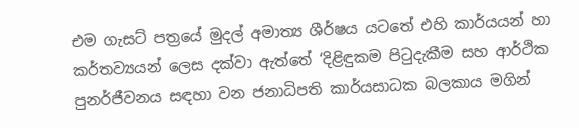එම ගැසට් පත්‍රයේ මුදල් අමාත්‍ය ශීර්ෂය යටතේ එහි කාර්යයන් හා කර්තව්‍යයන් ලෙස දක්වා ඇත්තේ ‘දිළිඳුකම පිටුදැකීම සහ ආර්ථික පුනර්ජීවනය සඳහා වන ජනාධිපති කාර්යසාධක බලකාය මගින්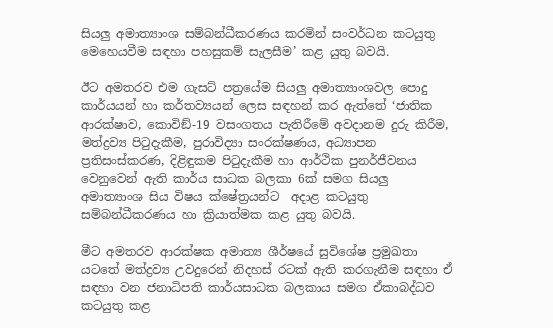සියලු අමාත්‍යාංශ සම්බන්ධීකරණය කරමින් සංවර්ධන කටයුතු මෙහෙයවීම සඳහා පහසුකම් සැලසීම’ කළ යුතු බවයි.

ඊට අමතරව එම ගැසට් පත්‍රයේම සියලු අමාත්‍යාංශවල පොදු කාර්යයන් හා කර්තව්‍යයන් ලෙස සඳහන් කර ඇත්තේ ‘ජාතික ආරක්ෂාව, කොවිඞ්-19 වසංගතය පැතිරීමේ අවදානම දුරු කිරීම, මත්ද්‍රව්‍ය පිටුදැකීම, පුරාවිද්‍යා සංරක්ෂණය, අධ්‍යාපන ප්‍රතිසංස්කරණ, දිළිඳුකම පිටුදැකීම හා ආර්ථික පුනර්ජීවනය වෙනුවෙන් ඇති කාර්ය සාධක බලකා 6ක් සමග සියලු අමාත්‍යාංශ සිය විෂය ක්ෂේත්‍රයන්ට  අදාළ කටයුතු සම්බන්ධීකරණය හා ක්‍රියාත්මක කළ යුතු බවයි.

මීට අමතරව ආරක්ෂක අමාත්‍ය ශීර්ෂයේ සුවිශේෂ ප්‍රමුඛතා යටතේ මත්ද්‍රව්‍ය උවදුරෙන් නිදහස් රටක් ඇති කරගැනීම සඳහා ඒ සඳහා වන ජනාධිපති කාර්යසාධක බලකාය සමග ඒකාබද්ධව කටයුතු කළ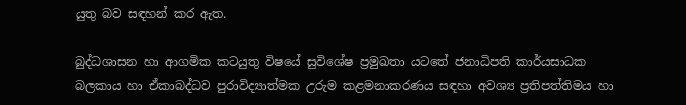යුතු බව සඳහන් කර ඇත.

බුද්ධශාසන හා ආගමික කටයුතු විෂයේ සුවිශේෂ ප්‍රමුඛතා යටතේ ජනාධිපති කාර්යසාධක බලකාය හා ඒකාබද්ධව පුරාවිද්‍යාත්මක උරුම කළමනාකරණය සඳහා අවශ්‍ය ප්‍රතිපත්තිමය හා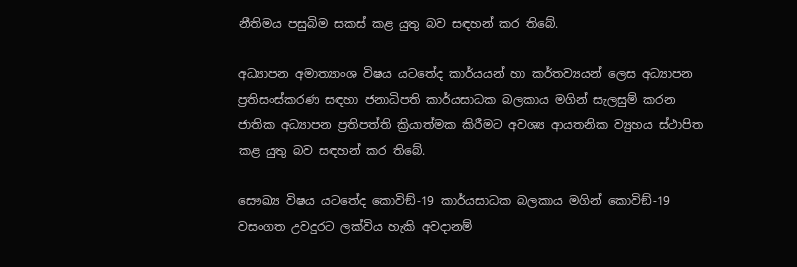නීතිමය පසුබිම සකස් කළ යුතු බව සඳහන් කර තිබේ.

අධ්‍යාපන අමාත්‍යාංශ විෂය යටතේද කාර්යයන් හා කර්තව්‍යයන් ලෙස අධ්‍යාපන ප්‍රතිසංස්කරණ සඳහා ජනාධිපති කාර්යසාධක බලකාය මගින් සැලසුම් කරන ජාතික අධ්‍යාපන ප්‍රතිපත්ති ක්‍රියාත්මක කිරීමට අවශ්‍ය ආයතනික ව්‍යුහය ස්ථාපිත කළ යුතු බව සඳහන් කර තිබේ.

සෞඛ්‍ය විෂය යටතේද කොවිඞ්-19 කාර්යසාධක බලකාය මගින් කොවිඞ්-19 වසංගත උවදුරට ලක්විය හැකි අවදානම්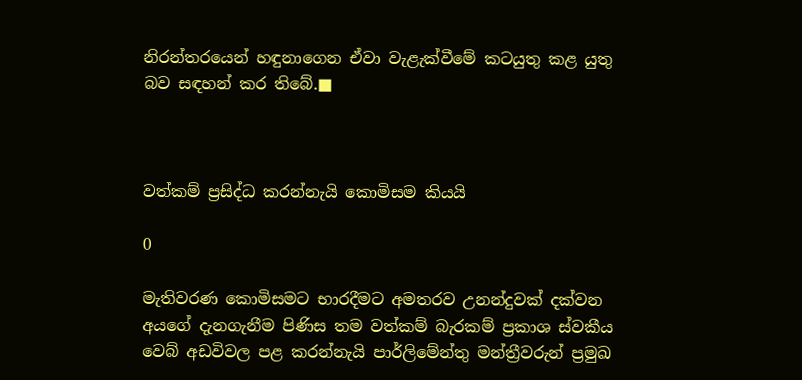නිරන්තරයෙන් හඳුනාගෙන ඒවා වැළැක්වීමේ කටයුතු කළ යුතු බව සඳහන් කර තිබේ.■



වත්කම් ප්‍රසිද්ධ කරන්නැයි කොමිසම කියයි

0

මැතිවරණ කොමිසමට භාරදීමට අමතරව උනන්දුවක් දක්වන අයගේ දැනගැනීම පිණිස තම වත්කම් බැරකම් ප්‍රකාශ ස්වකීය වෙබ් අඩවිවල පළ කරන්නැයි පාර්ලිමේන්තු මන්ත්‍රීවරුන් ප්‍රමුඛ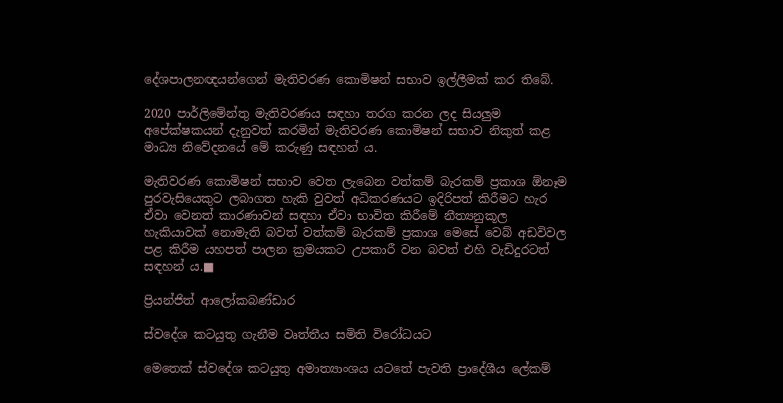දේශපාලනඥයන්ගෙන් මැතිවරණ කොමිෂන් සභාව ඉල්ලීමක් කර තිබේ.

2020 පාර්ලිමේන්තු මැතිවරණය සඳහා තරග කරන ලද සියලුම අපේක්ෂකයන් දැනුවත් කරමින් මැතිවරණ කොමිෂන් සභාව නිකුත් කළ මාධ්‍ය නිවේදනයේ මේ කරුණු සඳහන් ය.

මැතිවරණ කොමිෂන් සභාව වෙත ලැබෙන වත්කම් බැරකම් ප්‍රකාශ ඕනෑම පුරවැසියෙකුට ලබාගත හැකි වුවත් අධිකරණයට ඉදිරිපත් කිරීමට හැර ඒවා වෙනත් කාරණාවන් සඳහා ඒවා භාවිත කිරීමේ නීත්‍යනුකූල හැකියාවක් නොමැති බවත් වත්කම් බැරකම් ප්‍රකාශ මෙසේ වෙබ් අඩවිවල පළ කිරීම යහපත් පාලන ක්‍රමයකට උපකාරී වන බවත් එහි වැඩිදුරටත් සඳහන් ය.■

ප්‍රියන්ජිත් ආලෝකබණ්ඩාර

ස්වදේශ කටයුතු ගැනීම වෘත්තීය සමිති විරෝධයට

මෙතෙක් ස්වදේශ කටයුතු අමාත්‍යාංශය යටතේ පැවති ප්‍රාදේශීය ලේකම්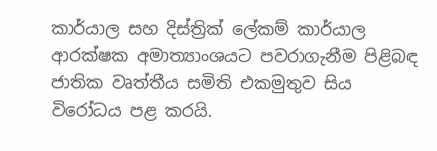කාර්යාල සහ දිස්ත්‍රික් ලේකම් කාර්යාල ආරක්ෂක අමාත්‍යාංශයට පවරාගැනීම පිළිබඳ ජාතික වෘත්තීය සමිති එකමුතුව සිය විරෝධය පළ කරයි.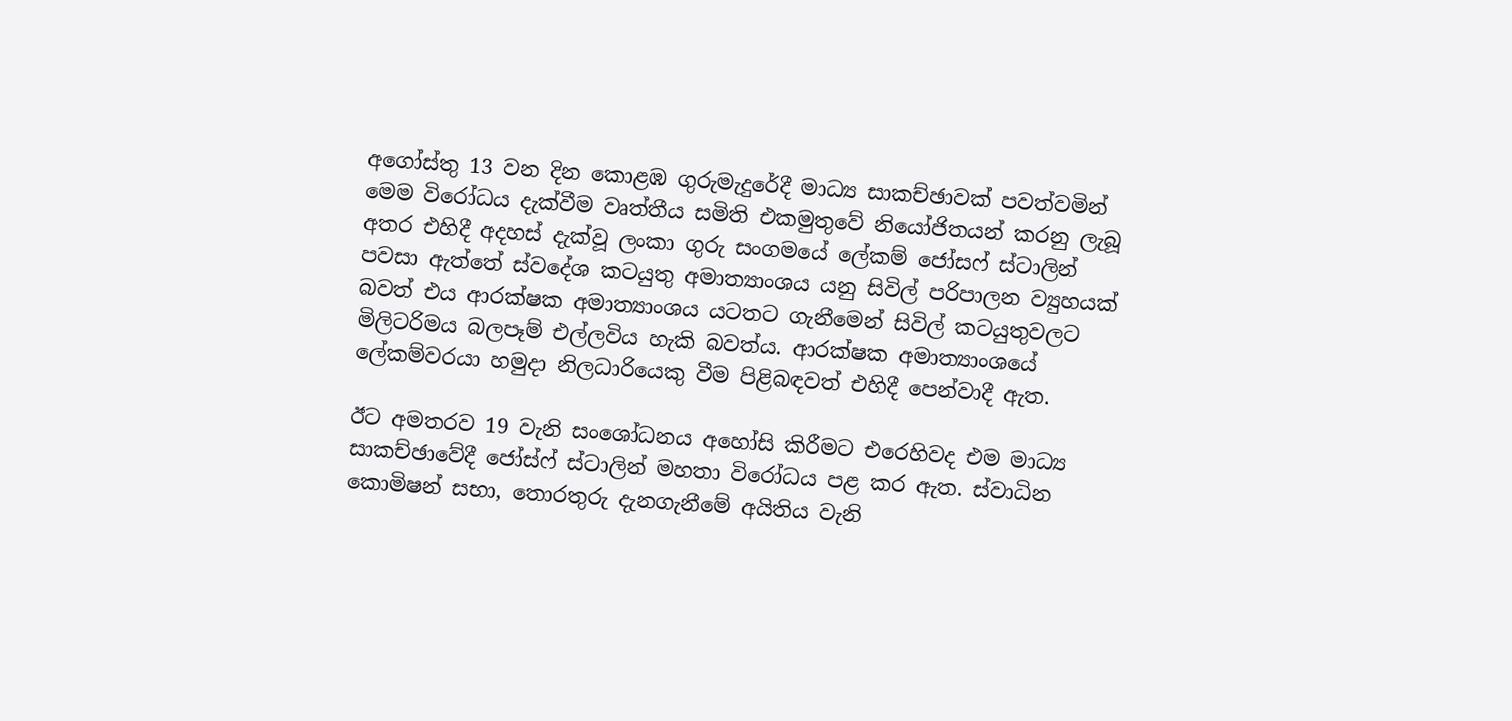අගෝස්තු 13 වන දින කොළඹ ගුරුමැදුරේදී මාධ්‍ය සාකච්ඡාවක් පවත්වමින් මෙම විරෝධය දැක්වීම වෘත්තීය සමිති එකමුතුවේ නියෝජිතයන් කරනු ලැබූ අතර එහිදී අදහස් දැක්වූ ලංකා ගුරු සංගමයේ ලේකම් ජෝසෆ් ස්ටාලින් පවසා ඇත්තේ ස්වදේශ කටයුතු අමාත්‍යාංශය යනු සිවිල් පරිපාලන ව්‍යුහයක් බවත් එය ආරක්ෂක අමාත්‍යාංශය යටතට ගැනීමෙන් සිවිල් කටයුතුවලට මිලිටරිමය බලපෑම් එල්ලවිය හැකි බවත්ය. ආරක්ෂක අමාත්‍යාංශයේ ලේකම්වරයා හමුදා නිලධාරියෙකු වීම පිළිබඳවත් එහිදී පෙන්වාදී ඇත.

ඊට අමතරව 19 වැනි සංශෝධනය අහෝසි කිරීමට එරෙහිවද එම මාධ්‍ය සාකච්ඡාවේදී ජෝස්ෆ් ස්ටාලින් මහතා විරෝධය පළ කර ඇත. ස්වාධින කොමිෂන් සභා, තොරතුරු දැනගැනීමේ අයිතිය වැනි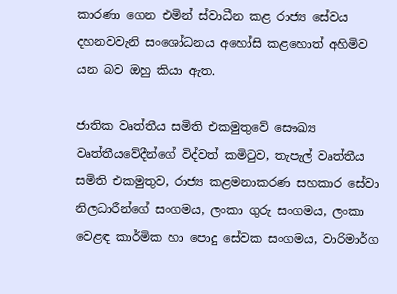කාරණා ගෙන එමින් ස්වාධීන කළ රාජ්‍ය සේවය දහනවවැනි සංශෝධනය අහෝසි කළහොත් අහිමිව යන බව ඔහු කියා ඇත.

ජාතික වෘත්තීය සමිති එකමුතුවේ සෞඛ්‍ය වෘත්තීයවේදීන්ගේ විද්වත් කමිටුව, තැපැල් වෘත්තීය සමිති එකමුතුව, රාජ්‍ය කළමනාකරණ සහකාර සේවා නිලධාරීන්ගේ සංගමය, ලංකා ගුරු සංගමය, ලංකා වෙළඳ කාර්මික හා පොදු සේවක සංගමය, වාරිමාර්ග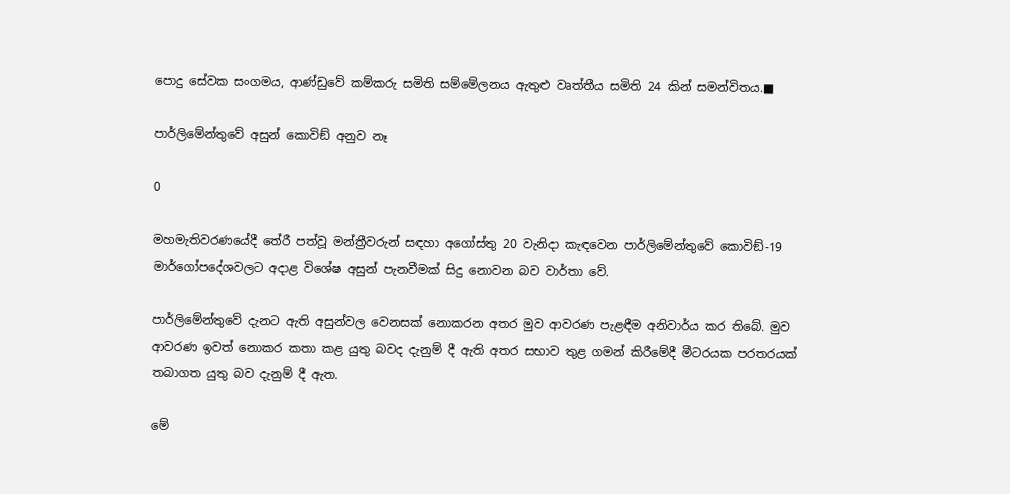පොදු සේවක සංගමය, ආණ්ඩුවේ කම්කරු සමිති සම්මේලනය ඇතුළු වෘත්තීය සමිති 24 කින් සමන්විතය.■

පාර්ලිමේන්තුවේ අසුන් කොවිඞ් අනුව නෑ

0

මහමැතිවරණයේදී තේරී පත්වූ මන්ත්‍රීවරුන් සඳහා අගෝස්තු 20 වැනිදා කැඳවෙන පාර්ලිමේන්තුවේ කොවිඞ්-19 මාර්ගෝපදේශවලට අදාළ විශේෂ අසුන් පැනවීමක් සිදු නොවන බව වාර්තා වේ.

පාර්ලිමේන්තුවේ දැනට ඇති අසුන්වල වෙනසක් නොකරන අතර මුව ආවරණ පැළඳීම අනිවාර්ය කර තිබේ. මුව ආවරණ ඉවත් නොකර කතා කළ යුතු බවද දැනුම් දී ඇති අතර සභාව තුළ ගමන් කිරීමේදී මීටරයක පරතරයක් තබාගත යුතු බව දැනුම් දී ඇත.

මේ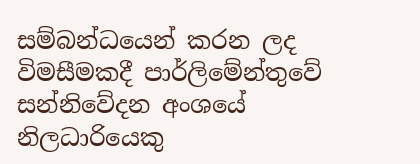සම්බන්ධයෙන් කරන ලද විමසීමකදී පාර්ලිමේන්තුවේ සන්නිවේදන අංශයේ නිලධාරියෙකු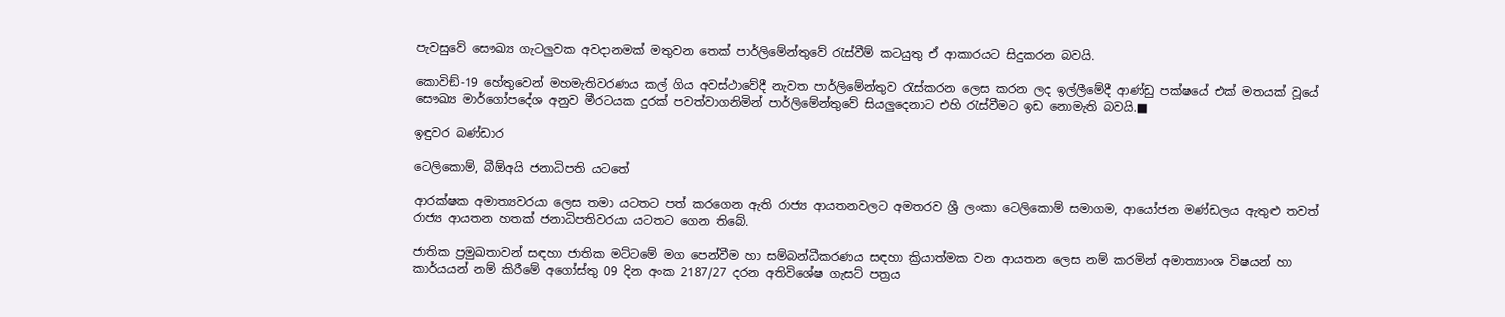පැවසුවේ සෞඛ්‍ය ගැටලුවක අවදානමක් මතුවන තෙක් පාර්ලිමේන්තුවේ රැස්වීම් කටයුතු ඒ ආකාරයට සිදුකරන බවයි.

කොවිඞ්-19 හේතුවෙන් මහමැතිවරණය කල් ගිය අවස්ථාවේදී නැවත පාර්ලිමේන්තුව රැස්කරන ලෙස කරන ලද ඉල්ලීමේදී ආණ්ඩු පක්ෂයේ එක් මතයක් වූයේ සෞඛ්‍ය මාර්ගෝපදේශ අනුව මීරටයක දුරක් පවත්වාගනිමින් පාර්ලිමේන්තුවේ සියලුදෙනාට එහි රැස්වීමට ඉඩ නොමැති බවයි.■

ඉඳුවර බණ්ඩාර

ටෙලිකොම්, බීඕඅයි ජනාධිපති යටතේ

ආරක්ෂක අමාත්‍යවරයා ලෙස තමා යටතට පත් කරගෙන ඇති රාජ්‍ය ආයතනවලට අමතරව ශ්‍රී ලංකා ටෙලිකොම් සමාගම, ආයෝජන මණ්ඩලය ඇතුළු තවත් රාජ්‍ය ආයතන හතක් ජනාධිපතිවරයා යටතට ගෙන තිබේ.

ජාතික ප්‍රමුඛතාවන් සඳහා ජාතික මට්ටමේ මග පෙන්වීම හා සම්බන්ධීකරණය සඳහා ක්‍රියාත්මක වන ආයතන ලෙස නම් කරමින් අමාත්‍යාංශ විෂයන් හා කාර්යයන් නම් කිරීමේ අගෝස්තු 09 දින අංක 2187/27 දරන අතිවිශේෂ ගැසට් පත්‍රය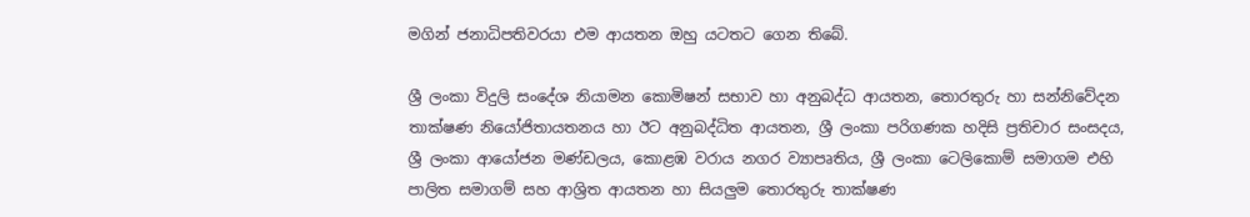මගින් ජනාධිපතිවරයා එම ආයතන ඔහු යටතට ගෙන තිබේ.

ශ්‍රී ලංකා විදුලි සංදේශ නියාමන කොමිෂන් සභාව හා අනුබද්ධ ආයතන, තොරතුරු හා සන්නිවේදන තාක්ෂණ නියෝජිතායතනය හා ඊට අනුබද්ධිත ආයතන, ශ්‍රී ලංකා පරිගණක හදිසි ප්‍රතිචාර සංසදය, ශ්‍රී ලංකා ආයෝජන මණ්ඩලය, කොළඹ වරාය නගර ව්‍යාපෘතිය, ශ්‍රී ලංකා ටෙලිකොම් සමාගම එහි පාලිත සමාගම් සහ ආශ්‍රිත ආයතන හා සියලුම තොරතුරු තාක්ෂණ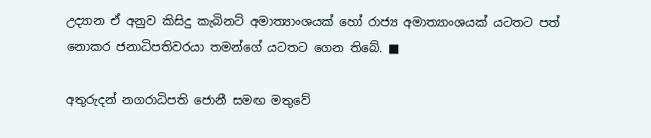උද්‍යාන ඒ අනුව කිසිදු කැබිනට් අමාත්‍යාංශයක් හෝ රාජ්‍ය අමාත්‍යාංශයක් යටතට පත් නොකර ජනාධිපතිවරයා තමන්ගේ යටතට ගෙන තිබේ. ■

අතුරුදන් නගරාධිපති ජොනී සමඟ මතුවේ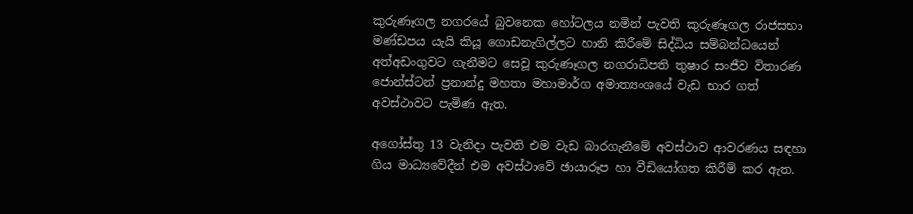කුරුණෑගල නගරයේ බුවනෙක හෝටලය නමින් පැවති කුරුණෑගල රාජසභා මණ්ඩපය යැයි කියූ ගොඩනැගිල්ලට හානි කිරීමේ සිද්ධිය සම්බන්ධයෙන් අත්අඩංගුවට ගැනීමට සෙවූ කුරුණෑගල නගරාධිපති තුෂාර සංජීව විතාරණ ජොන්ස්ටන් ප්‍රනාන්දු මහතා මහාමාර්ග අමාත්‍යංශයේ වැඩ භාර ගත් අවස්ථාවට පැමිණ ඇත.

අගෝස්තු 13 වැනිදා පැවති එම වැඩ බාරගැනීමේ අවස්ථාව ආවරණය සඳහා ගිය මාධ්‍යවේදීන් එම අවස්ථාවේ ඡායාරූප හා වීඩියෝගත කිරීම් කර ඇත.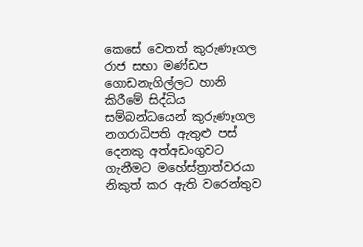කෙසේ වෙතත් කුරුණෑගල  රාජ සභා මණ්ඩප ගොඩනැගිල්ලට හානි කිරීමේ සිද්ධිය සම්බන්ධයෙන් කුරුණෑගල නගරාධිපති ඇතුළු පස් දෙනකු අත්අඩංගුවට ගැනීමට මහේස්ත්‍රාත්වරයා නිකුත් කර ඇති වරෙන්තුව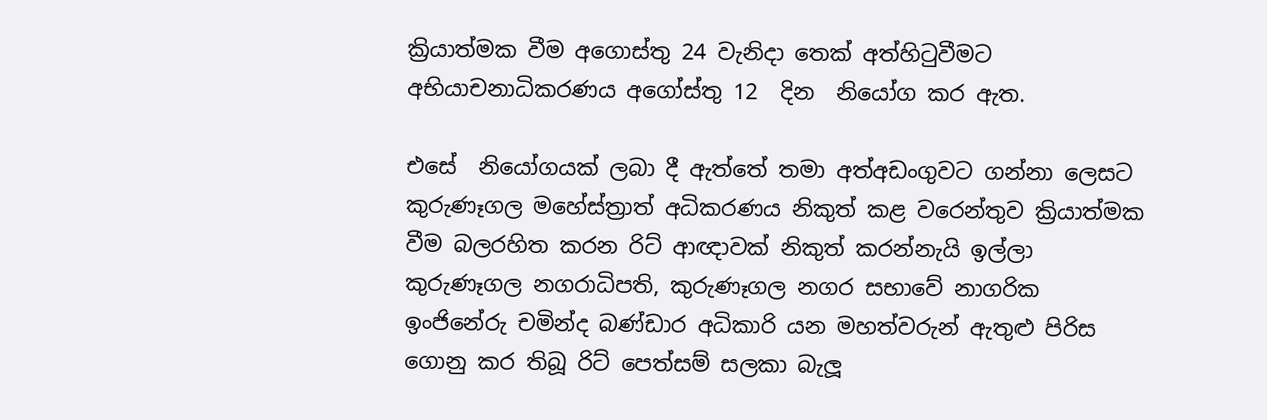ක්‍රියාත්මක වීම අගොස්තු 24 වැනිදා තෙක් අත්හිටුවීමට අභියාචනාධිකරණය අගෝස්තු 12  දින  නියෝග කර ඇත.

එසේ  නියෝගයක් ලබා දී ඇත්තේ තමා අත්අඩංගුවට ගන්නා ලෙසට කුරුණෑගල මහේස්ත්‍රාත් අධිකරණය නිකුත් කළ වරෙන්තුව ක්‍රියාත්මක වීම බලරහිත කරන රිට් ආඥාවක් නිකුත් කරන්නැයි ඉල්ලා කුරුණෑගල නගරාධිපති, කුරුණෑගල නගර සභාවේ නාගරික ඉංජිනේරු චමින්ද බණ්ඩාර අධිකාරි යන මහත්වරුන් ඇතුළු පිරිස ගොනු කර තිබූ රිට් පෙත්සම් සලකා බැලූ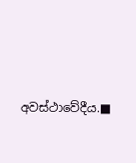අවස්ථාවේදීය.■